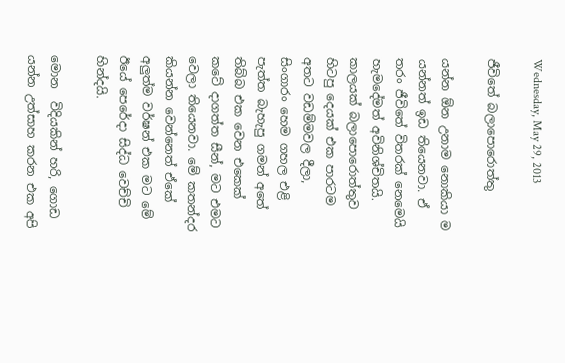Wednesday, May 29, 2013

ජීවිතේ බලාපොරොත්තු

යන්න ඕන උනාම නොකියා ම යන්නත් ඉඩ තියෙනවා. ඒ තරං ජීවිතේ විතරක් නෙමෙයි හැමදේමත් අවිනිශ්චිතයි. කාලයක් බලාපොරොත්තුව හිටපු දෙයක් එක පාරටම අතට වඩම්මවල දීලා, සිංගාරං හෙම ගහල එළි පැත්ත බැහැපු ගමන් අතේ තිබ්බ එක වෙන එකෙක් කටේ දාගත්ත සීන්, මට එමට වෙලා තියෙනවා. මේ කතන්දර කියන්න වෙන්නෙත් ඒකේ අලුත්ම වර්ෂන් එක මට මේ ඊයේ පෙරේදා සිද්ධ වෙච්චි හින්දයි.

මොන  විදියකින් හරි, ගොඩ යන්න උත්සාහ කරන එක අපි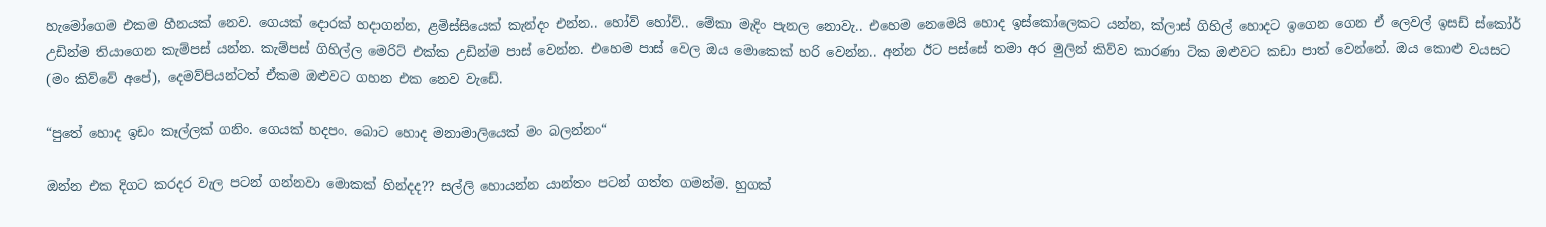හැමෝගෙම එකම හීනයක් නෙව. ගෙයක් දොරක් හදාගන්න, ළමිස්සියෙක් කැන්දං එන්න.. හෝව් හෝව්.. මේකා මැදිං පැනල නොවැ.. එහෙම නෙමෙයි හොද ඉස්කෝලෙකට යන්න, ක්ලාස් ගිහිල් හොදට ඉගෙන ගෙන ඒ ලෙවල් ඉසඩ් ස්කෝර් උඩින්ම තියාගෙන කැම්පස් යන්න. කැම්පස් ගිහිල්ල මෙරිට් එක්ක උඩින්ම පාස් වෙන්න. එහෙම පාස් වෙල ඔය මොකෙක් හරි වෙන්න.. අන්න ඊට පස්සේ තමා අර මුලින් කිව්ව කාරණා ටික ඔළුවට කඩා පාත් වෙන්නේ. ඔය කොළු වයසට (මං කිව්වේ අපේ), දෙමව්පියන්ටත් ඒකම ඔළුවට ගහන එක නෙව වැඩේ.

“පුතේ හොද ඉඩං කෑල්ලක් ගනිං. ගෙයක් හදපං. බොට හොද මනාමාලියෙක් මං බලන්නං“

ඔන්න එක දිගට කරදර වැල පටන් ගන්නවා මොකක් හින්දද?? සල්ලි හොයන්න යාන්තං පටන් ගත්ත ගමන්ම. හුගක්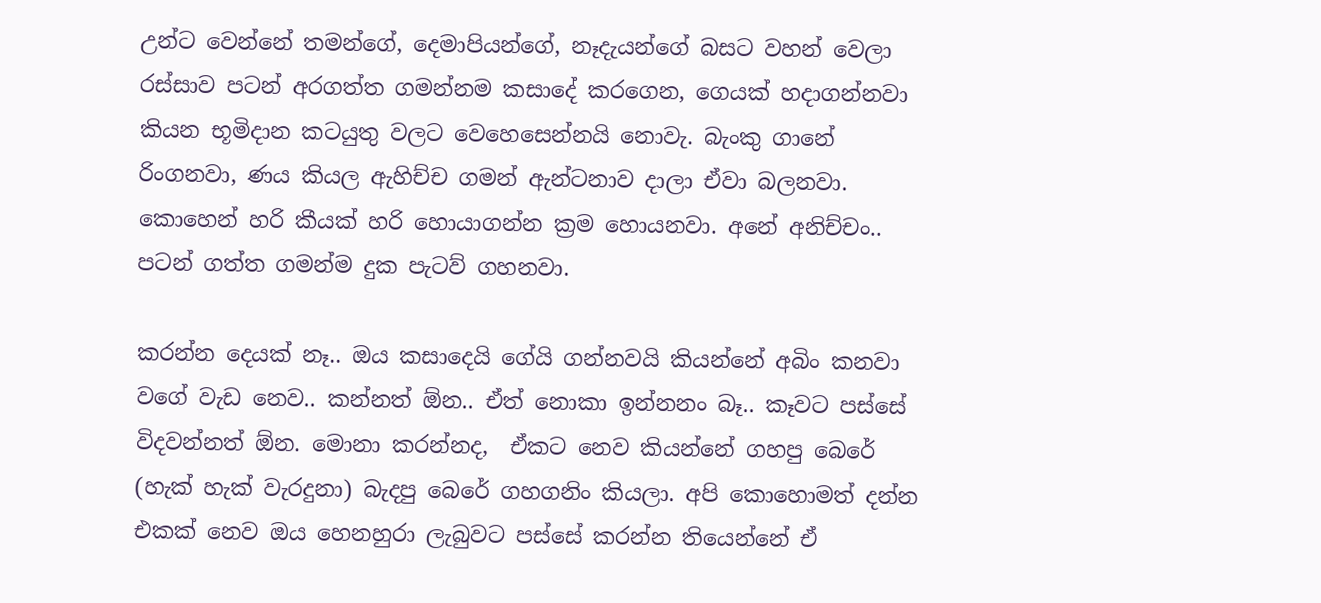උන්ට වෙන්නේ තමන්ගේ, දෙමාපියන්ගේ, නෑදැයන්ගේ බසට වහන් වෙලා රස්සාව පටන් අරගත්ත ගමන්නම කසාදේ කරගෙන, ගෙයක් හදාගන්නවා කියන භූමිදාන කටයුතු වලට වෙහෙසෙන්නයි නොවැ. බැංකු ගානේ රිංගනවා, ණය කියල ඇහිච්ච ගමන් ඇන්ටනාව දාලා ඒවා බලනවා. කොහෙන් හරි කීයක් හරි හොයාගන්න ක්‍රම හොයනවා. අනේ අනිච්චං.. පටන් ගත්ත ගමන්ම දුක පැටව් ගහනවා.

කරන්න දෙයක් නෑ.. ඔය කසාදෙයි ගේයි ගන්නවයි කියන්නේ අබිං කනවා වගේ වැඩ නෙව.. කන්නත් ඕන.. ඒත් නොකා ඉන්නනං බෑ.. කෑවට පස්සේ විදවන්නත් ඕන. මොනා කරන්නද,  ඒකට නෙව කියන්නේ ගහපු බෙරේ (හැක් හැක් වැරදුනා) බැදපු බෙරේ ගහගනිං කියලා. අපි කොහොමත් දන්න එකක් නෙව ඔය හෙනහුරා ලැබුවට පස්සේ කරන්න තියෙන්නේ ඒ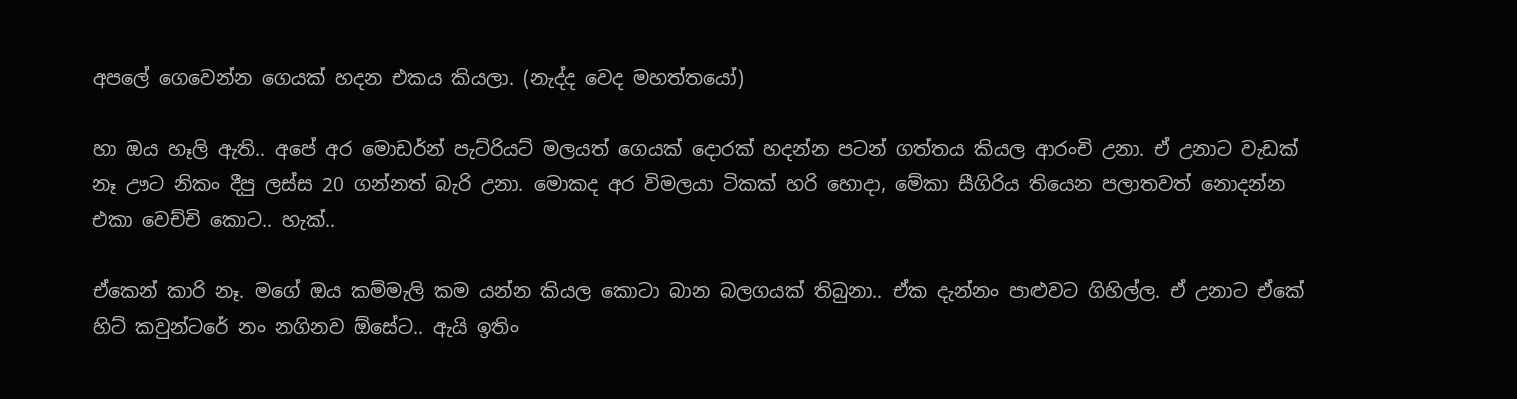අපලේ ගෙවෙන්න ගෙයක් හදන එකය කියලා. (නැද්ද වෙද මහත්තයෝ)

හා ඔය හෑලි ඇති.. අපේ අර මොඩර්න් පැට්රියට් මලයත් ගෙයක් දොරක් හදන්න පටන් ගත්තය කියල ආරංචි උනා. ඒ උනාට වැඩක් නෑ ඌට නිකං දීපු ලස්ස 20 ගන්නත් බැරි උනා. මොකද අර විමලයා ටිකක් හරි හොදා, මේකා සීගිරිය තියෙන පලාතවත් නොදන්න එකා වෙච්චි කොට.. හැක්..

ඒකෙන් කාරි නෑ. මගේ ඔය කම්මැලි කම යන්න කියල කොටා බාන බලගයක් තිබුනා.. ඒක දැන්නං පාළුවට ගිහිල්ල. ඒ උනාට ඒකේ හිට් කවුන්ටරේ නං නගිනව ඕසේට.. ඇයි ඉතිං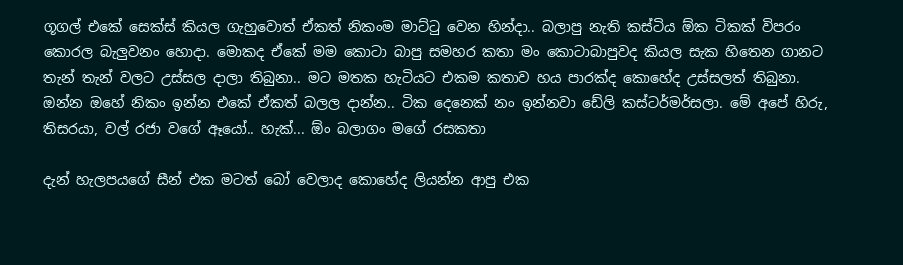ගූගල් එකේ සෙක්ස් කියල ගැහුවොත් ඒකත් නිකංම මාට්ටු වෙන හින්දා.. බලාපු නැති කස්ටිය ඕක ටිකක් විපරං කොරල බැලුවනං හොදා. මොකද ඒකේ මම කොටා බාපු සමහර කතා මං කොටාබාපුවද කියල සැක හිතෙන ගානට තැන් තැන් වලට උස්සල දාලා තිබුනා.. මට මතක හැටියට එකම කතාව හය පාරක්ද කොහේද උස්සලත් තිබුනා. ඔන්න ඔහේ නිකං ඉන්න එකේ ඒකත් බලල දාන්න.. ටික දෙනෙක් නං ඉන්නවා ඩේලි කස්ටර්මර්සලා. මේ අපේ හිරු, තිසරයා, වල් රජා වගේ ඈයෝ.. හැක්... ඕං බලාගං මගේ රසකතා

දැන් හැලපයගේ සීන් එක මටත් බෝ වෙලාද කොහේද ලියන්න ආපු එක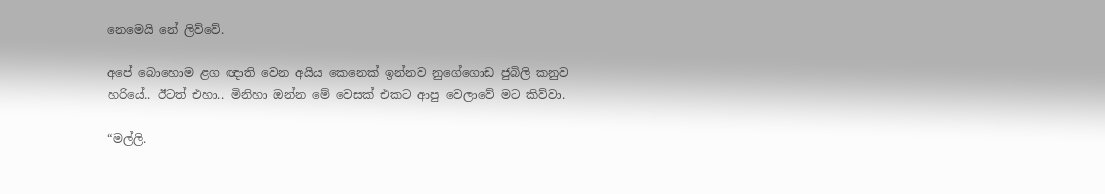නෙමෙයි නේ ලිව්වේ.

අපේ බොහොම ළග ඥාති වෙන අයිය කෙනෙක් ඉන්නව නුගේගොඩ ජුබිලි කනුව හරියේ.. ඊටත් එහා.. මිනිහා ඔන්න මේ වෙසක් එකට ආපු වෙලාවේ මට කිව්වා.

“මල්ලි.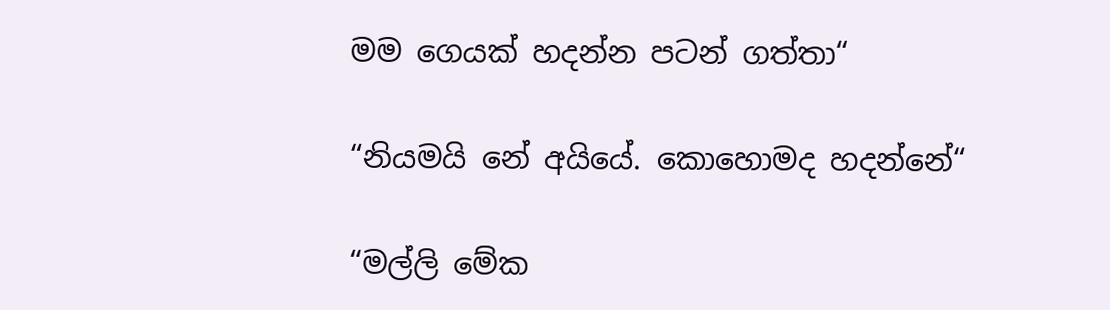මම ගෙයක් හදන්න පටන් ගත්තා“

“නියමයි නේ අයියේ. කොහොමද හදන්නේ“

“මල්ලි මේක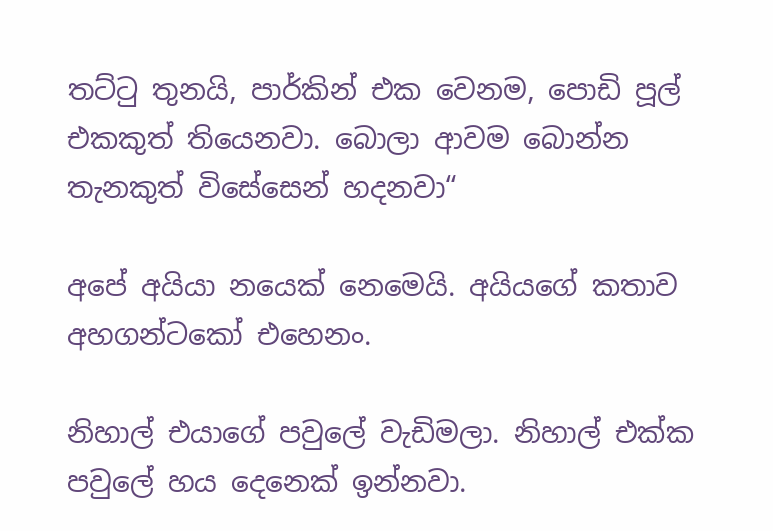තට්ටු තුනයි, පාර්කින් එක වෙනම, පොඩි පූල් එකකුත් තියෙනවා. බොලා ආවම බොන්න තැනකුත් විසේසෙන් හදනවා“

අපේ අයියා නයෙක් නෙමෙයි. අයියගේ කතාව අහගන්ටකෝ එහෙනං.

නිහාල් එයාගේ පවුලේ වැඩිමලා. නිහාල් එක්ක පවුලේ හය දෙනෙක් ඉන්නවා.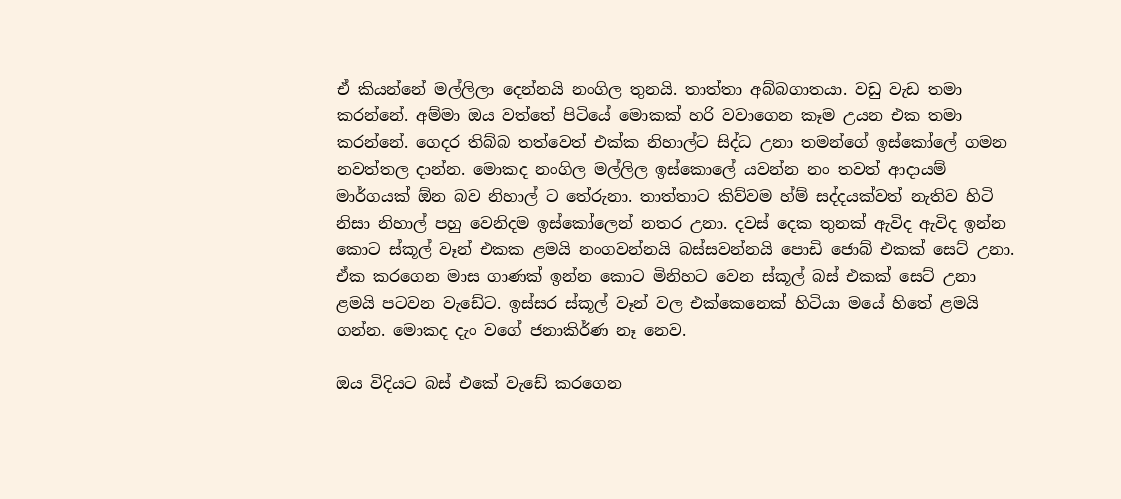ඒ කියන්නේ මල්ලිලා දෙන්නයි නංගිල තුනයි. තාත්තා අබ්බගාතයා. වඩු වැඩ තමා කරන්නේ. අම්මා ඔය වත්තේ පිටියේ මොකක් හරි වවාගෙන කෑම උයන එක තමා කරන්නේ. ගෙදර තිබ්බ තත්වෙත් එක්ක නිහාල්ට සිද්ධ උනා තමන්ගේ ඉස්කෝලේ ගමන නවත්තල දාන්න. මොකද නංගිල මල්ලිල ඉස්කොලේ යවන්න නං තවත් ආදායම් මාර්ගයක් ඕන බව නිහාල් ට තේරුනා. තාත්තාට කිව්වම හ්ම් සද්දයක්වත් නැතිව හිටි නිසා නිහාල් පහු වෙනිදම ඉස්කෝලෙන් නතර උනා. දවස් දෙක තුනක් ඇවිද ඇවිද ඉන්න කොට ස්කූල් වෑන් එකක ළමයි නංගවන්නයි බස්සවන්නයි පොඩි ජොබ් එකක් සෙට් උනා. ඒක කරගෙන මාස ගාණක් ඉන්න කොට මිනිහට වෙන ස්කූල් බස් එකක් සෙට් උනා ළමයි පටවන වැඩේට. ඉස්සර ස්කූල් වෑන් වල එක්කෙනෙක් හිටියා මයේ හිතේ ළමයි ගන්න. මොකද දැං වගේ ජනාකිර්ණ නෑ නෙව.

ඔය විදියට බස් එකේ වැඩේ කරගෙන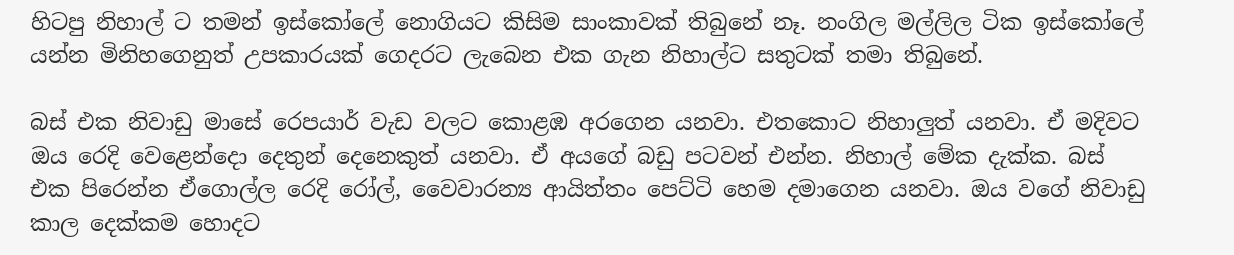හිටපු නිහාල් ට තමන් ඉස්කෝලේ නොගියට කිසිම සාංකාවක් තිබුනේ නෑ. නංගිල මල්ලිල ටික ඉස්කෝලේ යන්න මිනිහගෙනුත් උපකාරයක් ගෙදරට ලැබෙන එක ගැන නිහාල්ට සතුටක් තමා තිබුනේ.

බස් එක නිවාඩු මාසේ රෙපයාර් වැඩ වලට කොළඹ අරගෙන යනවා. එතකොට නිහාලුත් යනවා. ඒ මදිවට ඔය රෙදි වෙළෙන්දො දෙතුන් දෙනෙකුත් යනවා. ඒ අයගේ බඩු පටවන් එන්න. නිහාල් මේක දැක්ක. බස් එක පිරෙන්න ඒගොල්ල රෙදි රෝල්, වෛවාරන්‍ය ආයිත්තං පෙට්ටි හෙම දමාගෙන යනවා. ඔය වගේ නිවාඩු කාල දෙක්කම හොදට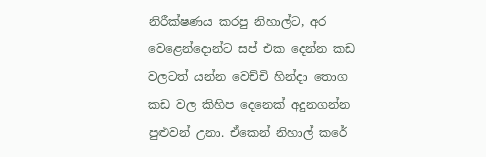නිරීක්ෂණය කරපු නිහාල්ට, අර වෙළෙන්දොන්ට සප් එක දෙන්න කඩ වලටත් යන්න වෙච්චි හින්දා තොග කඩ වල කිහිප දෙනෙක් අදුනගන්න පුළුවන් උනා. ඒකෙන් නිහාල් කරේ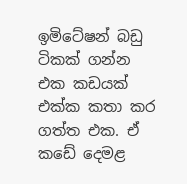ඉමිටේෂන් බඩු ටිකක් ගන්න එක කඩයක් එක්ක කතා කර ගත්ත එක. ඒ කඩේ දෙමළ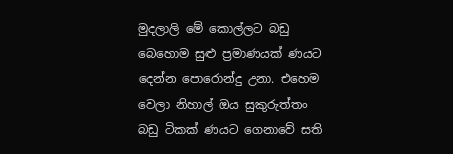මුදලාලි මේ කොල්ලට බඩු බෙහොම සුළු ප්‍රමාණයක් ණයට දෙන්න පොරොන්දු උනා. එහෙම වෙලා නිහාල් ඔය සුකුරුත්තං බඩු ටිකක් ණයට ගෙනාවේ සති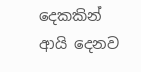දෙකකින් ආයි දෙනව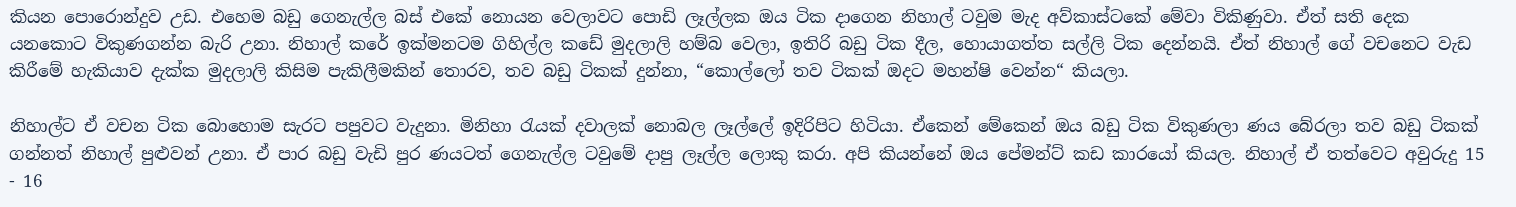කියන පොරොන්දුව උඩ. එහෙම බඩු ගෙනැල්ල බස් එකේ නොයන වෙලාවට පොඩි ලෑල්ලක ඔය ටික දාගෙන නිහාල් ටවුම මැද අව්කාස්ටකේ මේවා විකිණුවා. ඒත් සති දෙක යනකොට විකුණගන්න බැරි උනා. නිහාල් කරේ ඉක්මනටම ගිහිල්ල කඩේ මුදලාලි හම්බ වෙලා, ඉතිරි බඩු ටික දීල, හොයාගත්ත සල්ලි ටික දෙන්නයි. ඒත් නිහාල් ගේ වචනෙට වැඩ කිරීමේ හැකියාව දැක්ක මුදලාලි කිසිම පැකිලීමකින් තොරව, තව බඩු ටිකක් දුන්නා, “කොල්ලෝ තව ටිකක් ඔදට මහන්ෂි වෙන්න“ කියලා.

නිහාල්ට ඒ වචන ටික බොහොම සැරට පපුවට වැදුනා. මිනිහා රැයක් දවාලක් නොබල ලෑල්ලේ ඉදිරිපිට හිටියා. ඒකෙන් මේකෙන් ඔය බඩු ටික විකුණලා ණය බේරලා තව බඩු ටිකක් ගන්නත් නිහාල් පුළුවන් උනා. ඒ පාර බඩු වැඩි පුර ණයටත් ගෙනැල්ල ටවුමේ දාපු ලෑල්ල ලොකු කරා. අපි කියන්නේ ඔය පේමන්ට් කඩ කාරයෝ කියල. නිහාල් ඒ තත්වෙට අවුරුදු 15 - 16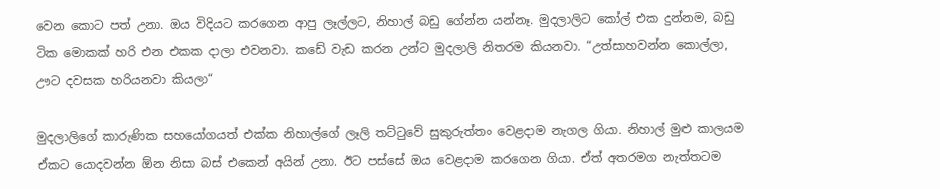වෙන කොට පත් උනා. ඔය විදියට කරගෙන ආපු ලෑල්ලට, නිහාල් බඩු ගේන්න යන්නෑ. මුදලාලිට කෝල් එක දුන්නම, බඩු ටික මොකක් හරි එන එකක දාලා එවනවා. කඩේ වැඩ කරන උන්ට මුදලාලි නිතරම කියනවා. “උත්සාහවන්න කොල්ලා, ඌට දවසක හරියනවා කියලා“

මුදලාලිගේ කාරුණික සහයෝගයත් එක්ක නිහාල්ගේ ලෑලි තට්ටුවේ සුකුරුත්තං වෙළදාම නැගල ගියා. නිහාල් මුළු කාලයම ඒකට යොදවන්න ඕන නිසා බස් එකෙන් අයින් උනා. ඊට පස්සේ ඔය වෙළදාම කරගෙන ගියා. ඒත් අතරමග නැත්තටම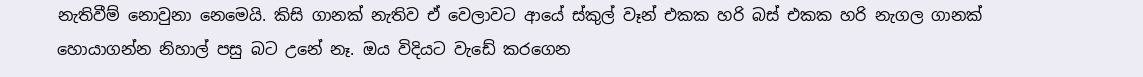නැතිවීම් නොවුනා නෙමෙයි. කිසි ගානක් නැතිව ඒ වෙලාවට ආයේ ස්කුල් වෑන් එකක හරි බස් එකක හරි නැගල ගානක් හොයාගන්න නිහාල් පසු බට උනේ නෑ. ඔය විදියට වැඩේ කරගෙන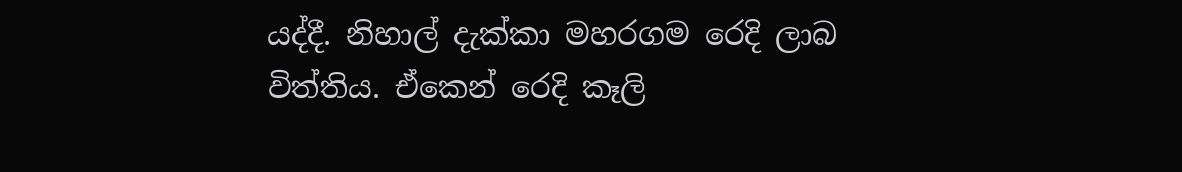යද්දී. නිහාල් දැක්කා මහරගම රෙදි ලාබ විත්තිය. ඒකෙන් රෙදි කෑලි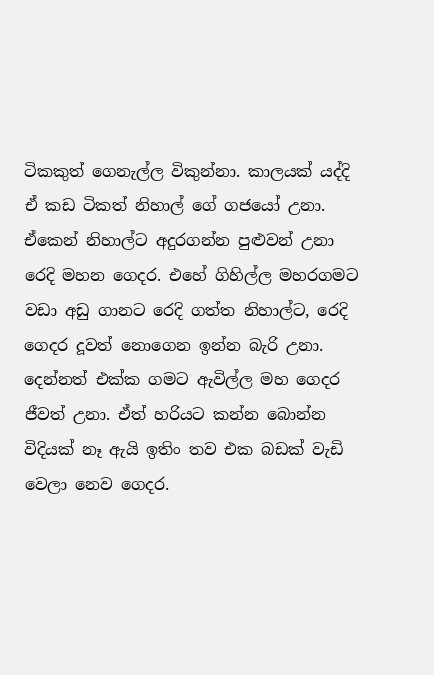ටිකකුත් ගෙනැල්ල විකුන්නා. කාලයක් යද්දි ඒ කඩ ටිකත් නිහාල් ගේ ගජයෝ උනා. ඒකෙන් නිහාල්ට අදුරගන්න පුළුවන් උනා රෙදි මහන ගෙදර. එහේ ගිහිල්ල මහරගමට වඩා අඩු ගානට රෙදි ගත්ත නිහාල්ට, රෙදි ගෙදර දූවත් නොගෙන ඉන්න බැරි උනා. දෙන්නත් එක්ක ගමට ඇවිල්ල මහ ගෙදර ජීවත් උනා. ඒත් හරියට කන්න බොන්න විදියක් නෑ ඇයි ඉතිං තව එක බඩක් වැඩි වෙලා නෙව ගෙදර.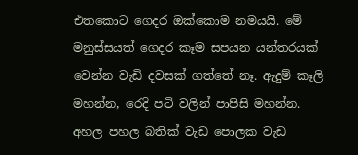එතකොට ගෙදර ඔක්කොම නමයයි. මේ මනුස්සයත් ගෙදර කෑම සපයන යන්තරයක් වෙන්න වැඩි දවසක් ගත්තේ නෑ. ඇදුම් කෑලි මහන්න, රෙදි පටි වලින් පාපිසි මහන්න. අහල පහල බතික් වැඩ පොලක වැඩ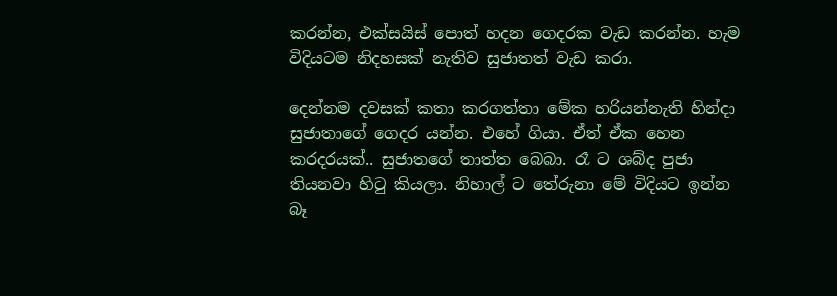කරන්න, එක්සයිස් පොත් හදන ගෙදරක වැඩ කරන්න. හැම විදියටම නිදහසක් නැතිව සුජාතත් වැඩ කරා.

දෙන්නම දවසක් කතා කරගත්තා මේක හරියන්නැති හින්දා සුජාතාගේ ගෙදර යන්න. එහේ ගියා. ඒත් ඒක හෙන කරදරයක්.. සුජාතගේ තාත්ත බෙබා. රෑ ට ශබ්ද පුජා තියනවා හිටු කියලා. නිහාල් ට තේරුනා මේ විදියට ඉන්න බෑ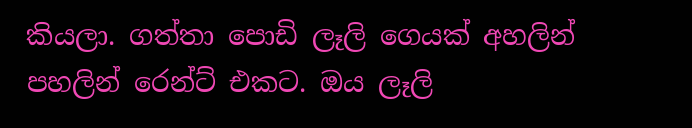කියලා. ගත්තා පොඩි ලෑලි ගෙයක් අහලින් පහලින් රෙන්ට් එකට. ඔය ලෑලි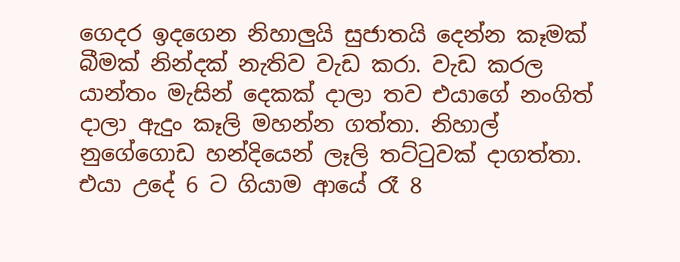ගෙදර ඉදගෙන නිහාලුයි සුජාතයි දෙන්න කෑමක් බීමක් නින්දක් නැතිව වැඩ කරා. වැඩ කරල යාන්තං මැසින් දෙකක් දාලා තව එයාගේ නංගිත් දාලා ඇදුං කෑලි මහන්න ගත්තා. නිහාල් නුගේගොඩ හන්දියෙන් ලෑලි තට්ටුවක් දාගත්තා. එයා උදේ 6 ට ගියාම ආයේ රෑ 8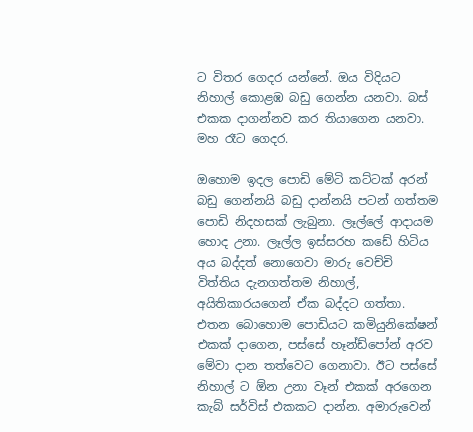ට විතර ගෙදර යන්නේ. ඔය විදියට නිහාල් කොළඹ බඩු ගෙන්න යනවා. බස් එකක දාගන්නව කර තියාගෙන යනවා. මහ රෑට ගෙදර.

ඔහොම ඉදල පොඩි මේටි කට්ටක් අරන් බඩු ගෙන්නයි බඩු දාන්නයි පටන් ගත්තම පොඩි නිදහසක් ලැබුනා. ලෑල්ලේ ආදායම හොද උනා. ලෑල්ල ඉස්සරහ කඩේ හිටිය අය බද්දත් නොගෙවා මාරු වෙච්චි විත්තිය දැනගත්තම නිහාල්, අයිතිකාරයගෙන් ඒක බද්දට ගත්තා. එතන බොහොම පොඩියට කමියුනිකේෂන් එකක් දාගෙන, පස්සේ හෑන්ඩ්පෝන් අරව මේවා දාන තත්වෙට ගෙනාවා. ඊට පස්සේ නිහාල් ට ඕන උනා වෑන් එකක් අරගෙන කැබ් සර්විස් එකකට දාන්න. අමාරුවෙන්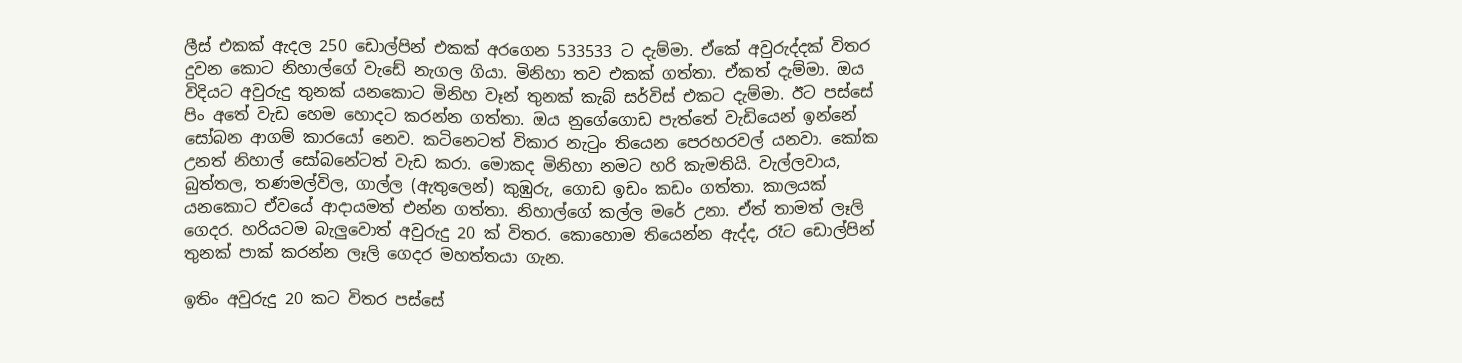ලීස් එකක් ඇදල 250 ඩොල්පින් එකක් අරගෙන 533533 ට දැම්මා. ඒකේ අවුරුද්දක් විතර දුවන කොට නිහාල්ගේ වැඩේ නැගල ගියා. මිනිහා තව එකක් ගත්තා. ඒකත් දැම්මා. ඔය විදියට අවුරුදු තුනක් යනකොට මිනිහ වෑන් තුනක් කැබ් සර්විස් එකට දැම්මා. ඊට පස්සේ පිං අතේ වැඩ හෙම හොදට කරන්න ගත්තා. ඔය නුගේගොඩ පැත්තේ වැඩියෙන් ඉන්නේ සෝබන ආගම් කාරයෝ නෙව. කටිනෙටත් විකාර නැටුං තියෙන පෙරහරවල් යනවා. කෝක උනත් නිහාල් සෝබනේටත් වැඩ කරා. මොකද මිනිහා නමට හරි කැමතියි. වැල්ලවාය, බුත්තල, තණමල්විල, ගාල්ල (ඇතුලෙන්) කුඹුරු, ගොඩ ඉඩං කඩං ගත්තා. කාලයක් යනකොට ඒවයේ ආදායමත් එන්න ගත්තා. නිහාල්ගේ කල්ල මරේ උනා. ඒත් තාමත් ලෑලි ගෙදර. හරියටම බැලුවොත් අවුරුදු 20 ක් විතර. කොහොම තියෙන්න ඇද්ද, රෑට ඩොල්පින් තුනක් පාක් කරන්න ලෑලි ගෙදර මහත්තයා ගැන.

ඉතිං අවුරුදු 20 කට විතර පස්සේ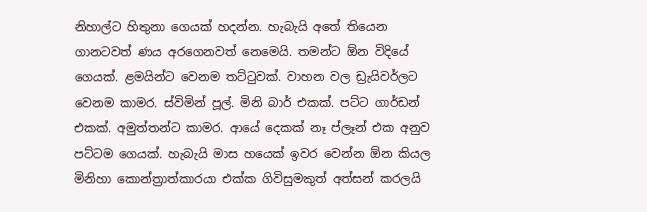නිහාල්ට හිතුනා ගෙයක් හදන්න. හැබැයි අතේ තියෙන ගානටවත් ණය අරගෙනවත් නෙමෙයි. තමන්ට ඕන විදියේ ගෙයක්. ළමයින්ට වෙනම තට්ටුවක්. වාහන වල ඩ්‍රැයිවර්ලට වෙනම කාමර. ස්විමින් පූල්. මිනි බාර් එකක්. පට්ට ගාර්ඩන් එකක්. අමුත්තන්ට කාමර. ආයේ දෙකක් නෑ ප්ලෑන් එක අනුව පට්ටම ගෙයක්. හැබැයි මාස හයෙක් ඉවර වෙන්න ඕන කියල මිනිහා කොන්ත්‍රාත්කාරයා එක්ක ගිවිසුමකුත් අත්සන් කරලයි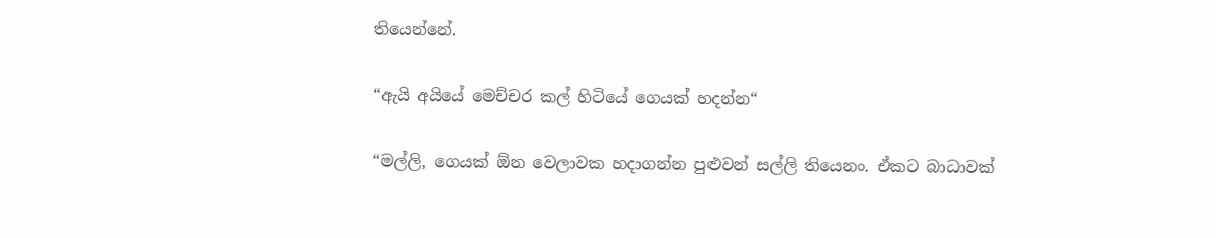තියෙන්නේ.

“ඇයි අයියේ මෙච්චර කල් හිටියේ ගෙයක් හදන්න“

“මල්ලි, ගෙයක් ඕන වෙලාවක හදාගන්න පුළුවන් සල්ලි තියෙනං. ඒකට බාධාවක්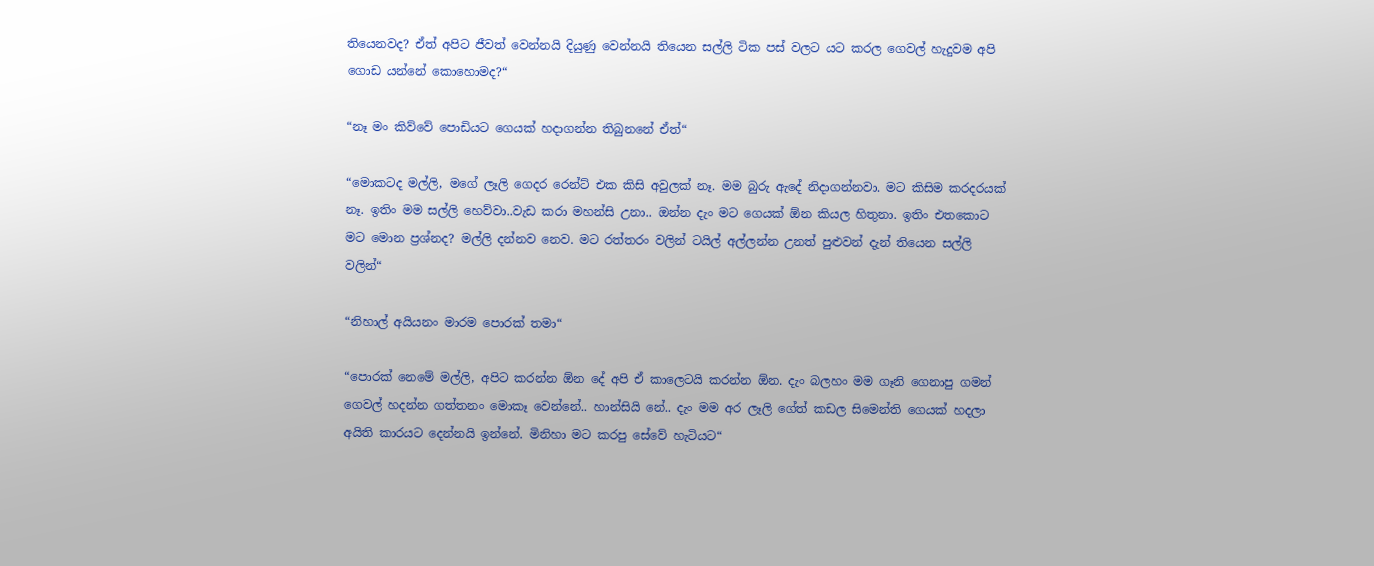තියෙනවද? ඒත් අපිට ජීවත් වෙන්නයි දියුණු වෙන්නයි තියෙන සල්ලි ටික පස් වලට යට කරල ගෙවල් හැදුවම අපි ගොඩ යන්නේ කොහොමද?“

“නෑ මං කිව්වේ පොඩියට ගෙයක් හදාගන්න තිබුනනේ ඒත්“

“මොකටද මල්ලි, මගේ ලෑලි ගෙදර රෙන්ට් එක කිසි අවුලක් නෑ. මම බුරු ඇදේ නිදාගන්නවා. මට කිසිම කරදරයක් නෑ. ඉතිං මම සල්ලි හෙව්වා..වැඩ කරා මහන්සි උනා.. ඔන්න දැං මට ගෙයක් ඕන කියල හිතුනා. ඉතිං එතකොට මට මොන ප්‍රශ්නද? මල්ලි දන්නව නෙව. මට රත්තරං වලින් ටයිල් අල්ලන්න උනත් පුළුවන් දැන් තියෙන සල්ලි වලින්“

“නිහාල් අයියනං මාරම පොරක් තමා“

“පොරක් නෙමේ මල්ලි, අපිට කරන්න ඕන දේ අපි ඒ කාලෙටයි කරන්න ඕන. දැං බලහං මම ගෑනි ගෙනාපු ගමන් ගෙවල් හදන්න ගත්තනං මොකෑ වෙන්නේ.. හාන්සියි නේ.. දැං මම අර ලෑලි ගේත් කඩල සිමෙන්ති ගෙයක් හදලා අයිති කාරයට දෙන්නයි ඉන්නේ. මිනිහා මට කරපු සේවේ හැටියට“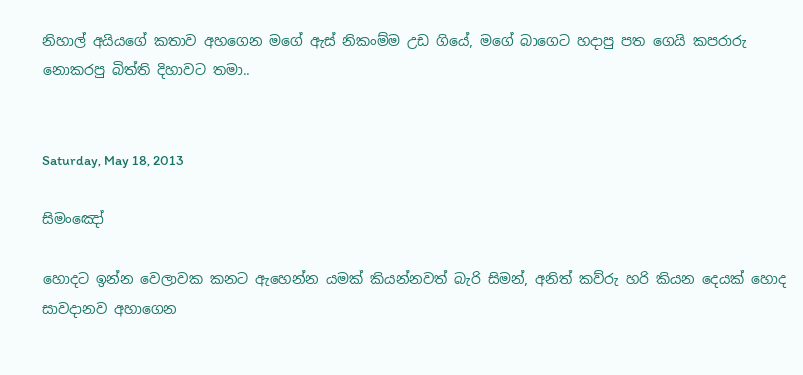නිහාල් අයියගේ කතාව අහගෙන මගේ ඇස් නිකංම්ම උඩ ගියේ, මගේ බාගෙට හදාපු පත ගෙයි කපරාරු නොකරපු බිත්ති දිහාවට තමා..


Saturday, May 18, 2013

සිමංඤෝ

හොදට ඉන්න වෙලාවක කනට ඇහෙන්න යමක් කියන්නවත් බැරි සිමන්, අනිත් කව්රු හරි කියන දෙයක් හොද සාවදානව අහාගෙන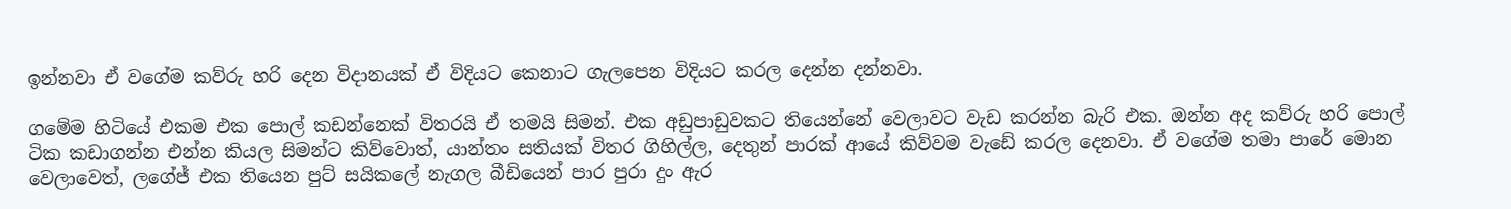ඉන්නවා ඒ වගේම කව්රු හරි දෙන විදානයක් ඒ විදියට කෙනාට ගැලපෙන විදියට කරල දෙන්න දන්නවා.

ගමේම හිටියේ එකම එක පොල් කඩන්නෙක් විතරයි ඒ තමයි සිමන්. එක අඩුපාඩුවකට තියෙන්නේ වෙලාවට වැඩ කරන්න බැරි එක. ඔන්න අද කව්රු හරි පොල් ටික කඩාගන්න එන්න කියල සිමන්ට කිව්වොත්, යාන්තං සතියක් විතර ගිහිල්ල, දෙතුන් පාරක් ආයේ කිව්වම වැඩේ කරල දෙනවා. ඒ වගේම තමා පාරේ මොන වෙලාවෙත්, ලගේජ් එක තියෙන පුට් සයිකලේ නැගල බීඩියෙන් පාර පුරා දුං ඇර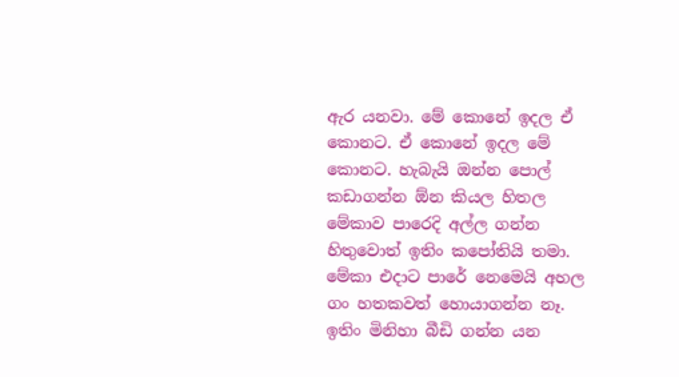ඇර යනවා. මේ කොනේ ඉදල ඒ කොනට. ඒ කොනේ ඉදල මේ කොනට. හැබැයි ඔන්න පොල් කඩාගන්න ඕන කියල හිතල මේකාව පාරෙදි අල්ල ගන්න හිතුවොත් ඉතිං කපෝතියි තමා. මේකා එදාට පාරේ නෙමෙයි අහල ගං හතකවත් හොයාගන්න නෑ. ඉතිං මිනිහා බීඩි ගන්න යන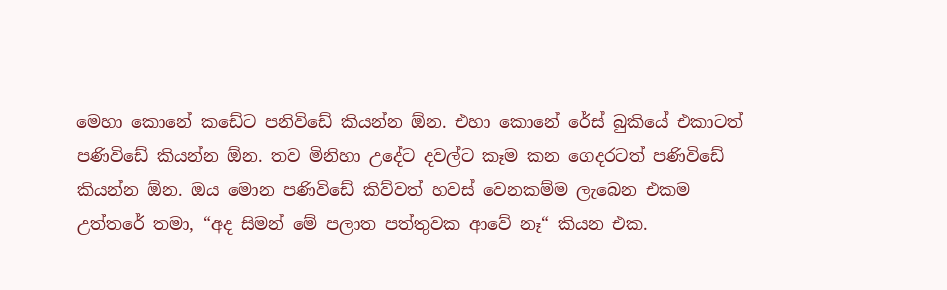මෙහා කොනේ කඩේට පනිවිඩේ කියන්න ඕන. එහා කොනේ රේස් බුකියේ එකාටත් පණිවිඩේ කියන්න ඕන. තව මිනිහා උදේට දවල්ට කෑම කන ගෙදරටත් පණිවිඩේ කියන්න ඕන. ඔය මොන පණිවිඩේ කිව්වත් හවස් වෙනකම්ම ලැබෙන එකම උත්තරේ තමා, “අද සිමන් මේ පලාත පත්තුවක ආවේ නෑ“ කියන එක.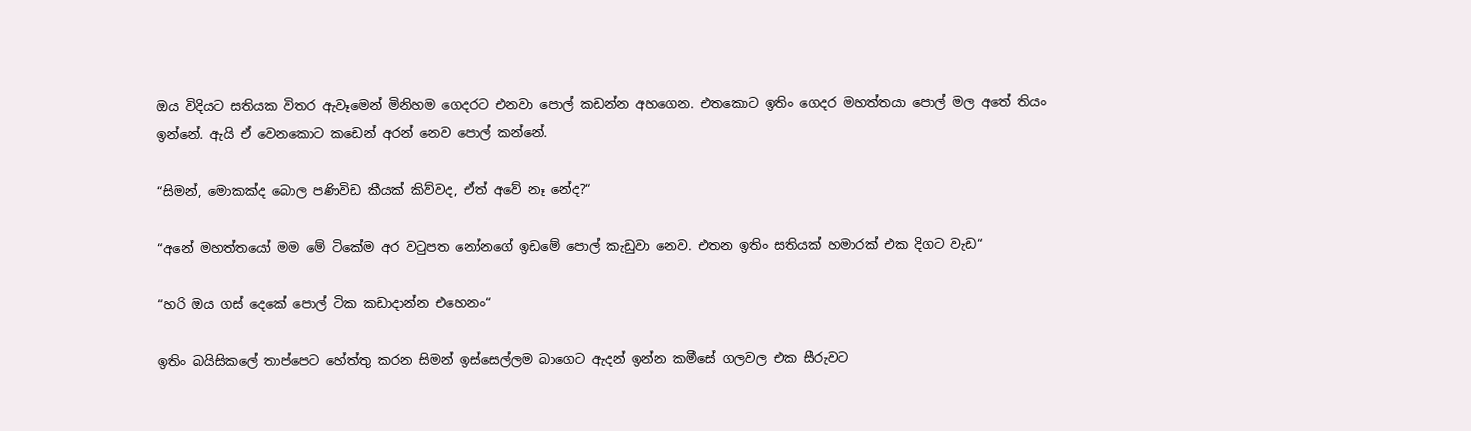ඔය විදියට සතියක විතර ඇවෑමෙන් මිනිහම ගෙදරට එනවා පොල් කඩන්න අහගෙන. එතකොට ඉතිං ගෙදර මහත්තයා පොල් මල අතේ තියං ඉන්නේ. ඇයි ඒ වෙනකොට කඩෙන් අරන් නෙව පොල් කන්නේ.

“සිමන්, මොකක්ද බොල පණිවිඩ කීයක් කිව්වද, ඒත් අවේ නෑ නේද?“

“අනේ මහත්තයෝ මම මේ ටිකේම අර වටුපත නෝනගේ ඉඩමේ පොල් කැඩුවා නෙව. එතන ඉතිං සතියක් හමාරක් එක දිගට වැඩ“

“හරි ඔය ගස් දෙකේ පොල් ටික කඩාදාන්න එහෙනං“

ඉතිං බයිසිකලේ තාප්පෙට හේත්තු කරන සිමන් ඉස්සෙල්ලම බාගෙට ඇදන් ඉන්න කමීසේ ගලවල එක සීරුවට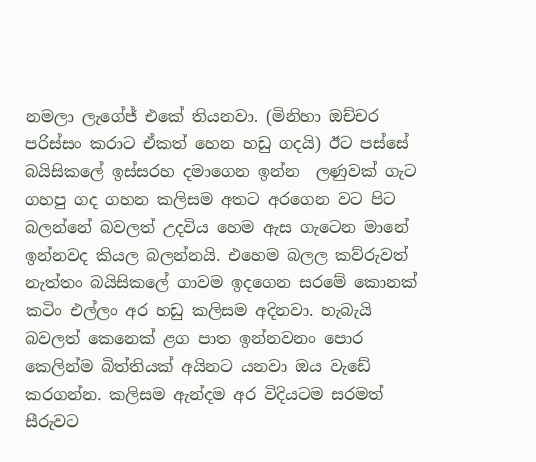නමලා ලැගේජ් එකේ තියනවා. (මිනිහා ඔච්චර පරිස්සං කරාට ඒකත් හෙන හඩු ගදයි) ඊට පස්සේ බයිසිකලේ ඉස්සරහ දමාගෙන ඉන්න  ලණුවක් ගැට ගහපු ගද ගහන කලිසම අතට අරගෙන වට පිට බලන්නේ බවලත් උදවිය හෙම ඇස ගැටෙන මානේ ඉන්නවද කියල බලන්නයි. එහෙම බලල කව්රුවත් නැත්තං බයිසිකලේ ගාවම ඉදගෙන සරමේ කොනක් කටිං එල්ලං අර හඩු කලිසම අදිනවා. හැබැයි බවලත් කෙනෙක් ළග පාත ඉන්නවනං පොර කෙලින්ම බිත්තියක් අයිනට යනවා ඔය වැඩේ කරගන්න. කලිසම ඇන්දම අර විදියටම සරමත් සීරුවට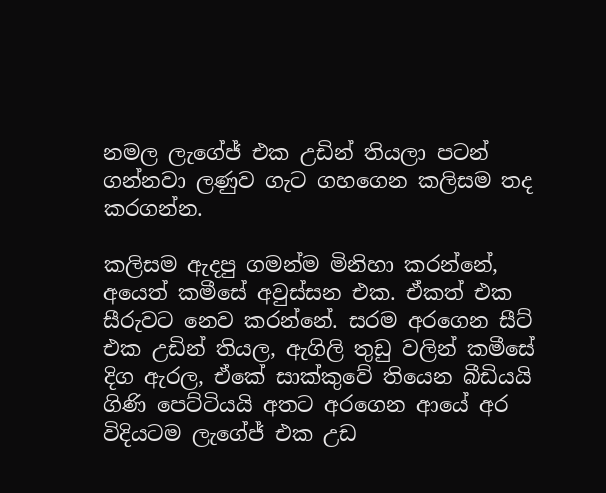නමල ලැගේජ් එක උඩින් තියලා පටන් ගන්නවා ලණුව ගැට ගහගෙන කලිසම තද කරගන්න.

කලිසම ඇදපු ගමන්ම මිනිහා කරන්නේ, අයෙත් කමීසේ අවුස්සන එක. ඒකත් එක සීරුවට නෙව කරන්නේ. සරම අරගෙන සීට් එක උඩින් තියල, ඇගිලි තුඩු වලින් කමීසේ දිග ඇරල, ඒකේ සාක්කුවේ තියෙන බීඩියයි ගිණි පෙට්ටියයි අතට අරගෙන ආයේ අර විදියටම ලැගේජ් එක උඩ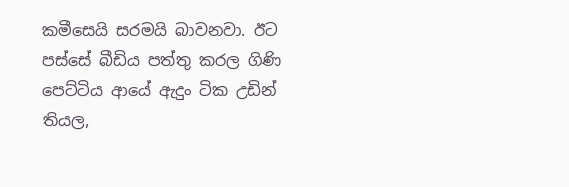කමීසෙයි සරමයි බාවනවා. ඊට පස්සේ බීඩිය පත්තු කරල ගිණි පෙට්ටිය ආයේ ඇදුං ටික උඩින් තියල,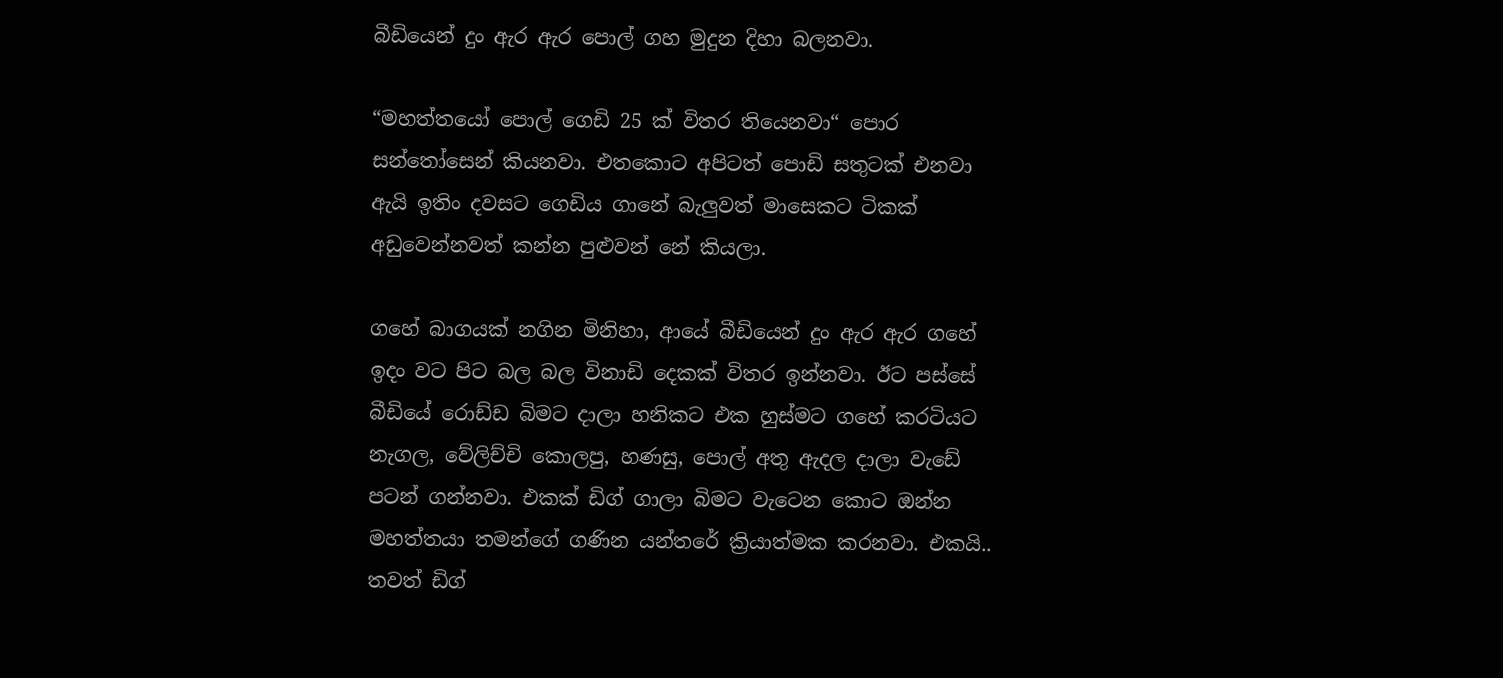බීඩියෙන් දුං ඇර ඇර පොල් ගහ මුදුන දිහා බලනවා.

“මහත්තයෝ පොල් ගෙඩි 25 ක් විතර තියෙනවා“ පොර සන්තෝසෙන් කියනවා. එතකොට අපිටත් පොඩි සතුටක් එනවා ඇයි ඉතිං දවසට ගෙඩිය ගානේ බැලුවත් මාසෙකට ටිකක් අඩුවෙන්නවත් කන්න පුළුවන් නේ කියලා.

ගහේ බාගයක් නගින මිනිහා, ආයේ බීඩියෙන් දුං ඇර ඇර ගහේ ඉදං වට පිට බල බල විනාඩි දෙකක් විතර ඉන්නවා. ඊට පස්සේ බීඩියේ රොඩ්ඩ බිමට දාලා හනිකට එක හුස්මට ගහේ කරටියට නැගල, වේලිච්චි කොලපු, හණසු, පොල් අතු ඇදල දාලා වැඩේ පටන් ගන්නවා. එකක් ඩිග් ගාලා බිමට වැටෙන කොට ඔන්න මහත්තයා තමන්ගේ ගණින යන්තරේ ක්‍රියාත්මක කරනවා. එකයි.. තවත් ඩිග්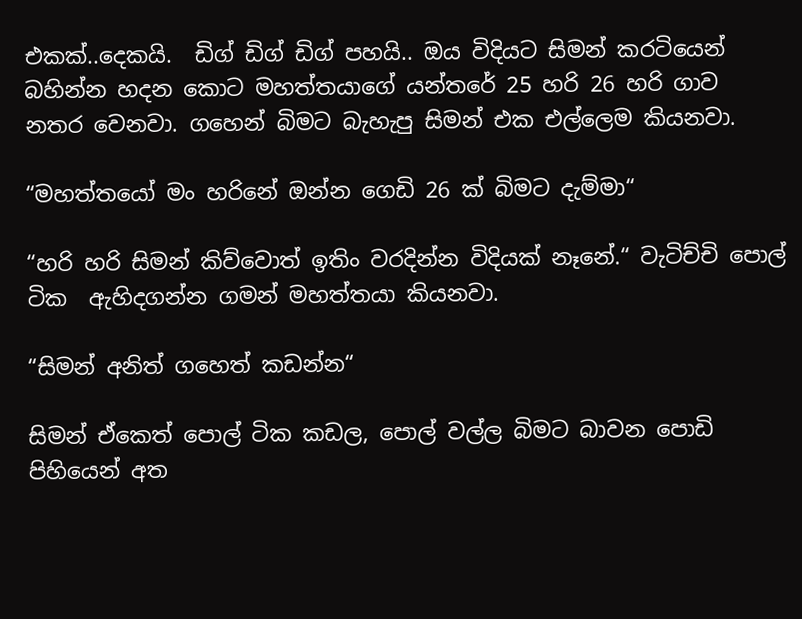එකක්..දෙකයි.  ඩිග් ඩිග් ඩිග් පහයි.. ඔය විදියට සිමන් කරටියෙන් බහින්න හදන කොට මහත්තයාගේ යන්තරේ 25 හරි 26 හරි ගාව නතර වෙනවා. ගහෙන් බිමට බැහැපු සිමන් එක එල්ලෙම කියනවා.

“මහත්තයෝ මං හරිනේ ඔන්න ගෙඩි 26 ක් බිමට දැම්මා“

“හරි හරි සිමන් කිව්වොත් ඉතිං වරදින්න විදියක් නෑනේ.“ වැටිච්චි පොල් ටික  ඇහිදගන්න ගමන් මහත්තයා කියනවා.

“සිමන් අනිත් ගහෙත් කඩන්න“

සිමන් ඒකෙත් පොල් ටික කඩල, පොල් වල්ල බිමට බාවන පොඩි පිහියෙන් අත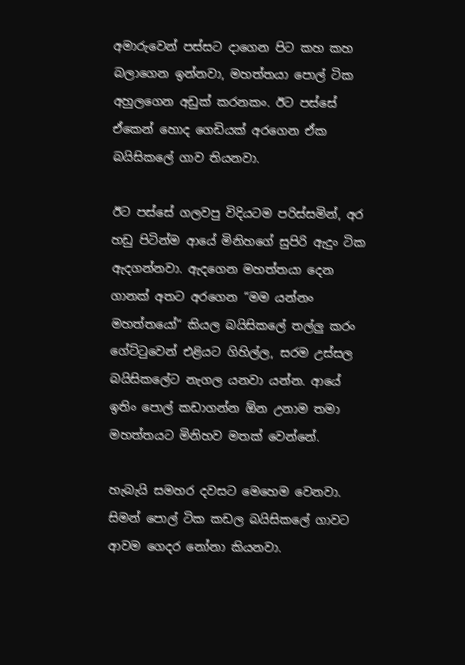අමාරුවෙන් පස්සට දාගෙන පිට කහ කහ බලාගෙන ඉන්නවා, මහත්තයා පොල් ටික අහුලගෙන අඩුක් කරනකං. ඊට පස්සේ ඒකෙන් හොද ගෙඩියක් අරගෙන ඒක බයිසිකලේ ගාව තියනවා.

ඊට පස්සේ ගලවපු විදියටම පරිස්සමින්, අර හඩු පිටින්ම ආයේ මිනිහගේ සුපිරි ඇදුං ටික ඇදගන්නවා. ඇදගෙන මහත්තයා දෙන ගානක් අතට අරගෙන “මම යන්නං මහත්තයෝ“ කියල බයිසිකලේ තල්ලු කරං ගේට්ටුවෙන් එළියට ගිහිල්ල, සරම උස්සල බයිසිකලේට නැගල යනවා යන්න. ආයේ ඉතිං පොල් කඩාගන්න ඕන උනාම තමා මහත්තයට මිනිහව මතක් වෙන්නේ.

හැබැයි සමහර දවසට මෙහෙම වෙනවා. සිමන් පොල් ටික කඩල බයිසිකලේ ගාවට ආවම ගෙදර නෝනා කියනවා.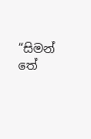“සිමන් තේ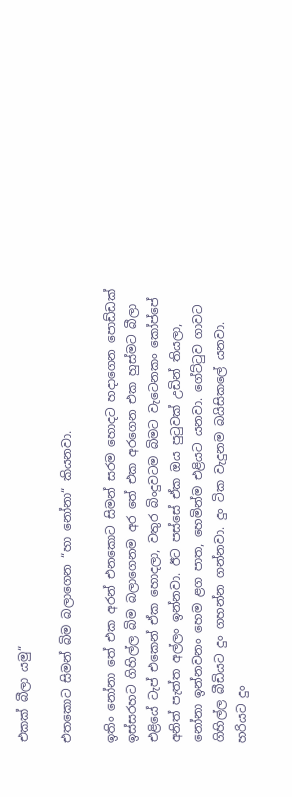එකක් බීලා යමු“

එතකොට සිමන් බිම බලාගෙන “හා නෝනා“ කියනවා.

ඉතිං නෝනා තේ එක අරන් එනකොට සිමන් සරම හොදට හදාගෙන පොඩ්ඩක් ඉස්සරහට ගිහිල්ල බිම බලාගෙනම අර තේ එක අරගෙන එක හුස්මට බීලා එළියේ ටැප් එකෙන් ඒක හොදලා, වතුර බිංදුවටම බිමට වැටෙනකං කෝප්පේ අනිත් පැත්ත අල්ලං ඉන්නවා. ඊට පස්සේ ඒක ඔය පුටුවක් උඩින් තියලා, නෝනා ඉන්නවනං හෙම ළග පාත, හෙමින්ම එළියට යනවා. ගේට්ටුව ගාවට ගිහිල්ල බීඩියට දුං ගහන්න ගන්නවා. දුං ටික වැදුනම බයිසිකලේ යනවා. හරියට දුං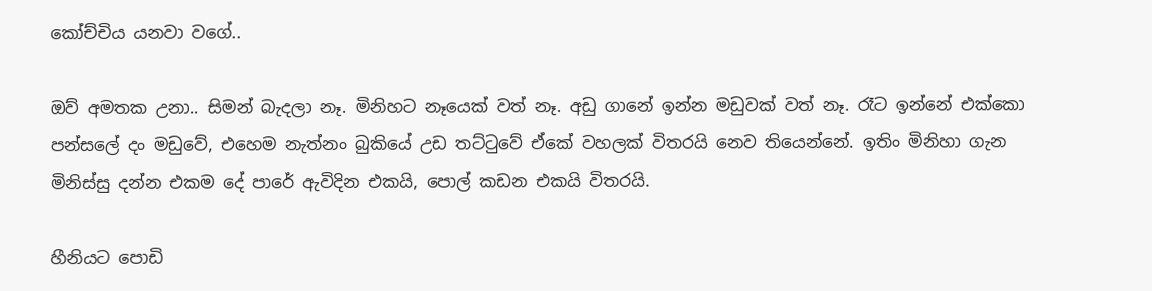කෝච්චිය යනවා වගේ..

ඔව් අමතක උනා.. සිමන් බැදලා නෑ. මිනිහට නෑයෙක් වත් නෑ. අඩු ගානේ ඉන්න මඩුවක් වත් නෑ. රෑට ඉන්නේ එක්කො පන්සලේ දං මඩුවේ, එහෙම නැත්නං බුකියේ උඩ තට්ටුවේ ඒකේ වහලක් විතරයි නෙව තියෙන්නේ. ඉතිං මිනිහා ගැන මිනිස්සු දන්න එකම දේ පාරේ ඇවිදින එකයි, පොල් කඩන එකයි විතරයි.

හීනියට පොඩි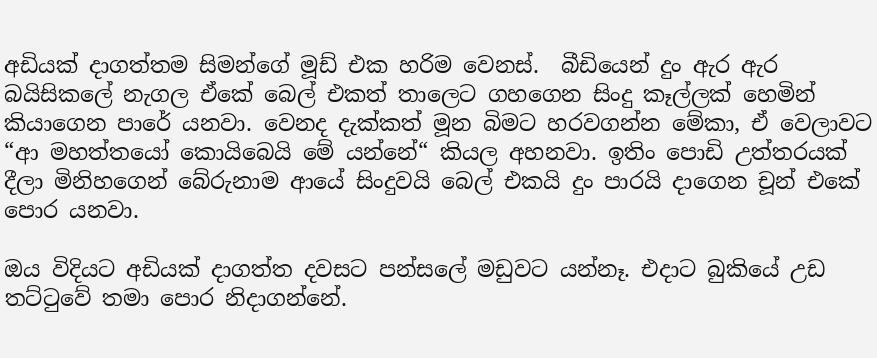අඩියක් දාගත්තම සිමන්ගේ මූඩ් එක හරිම වෙනස්.  බීඩියෙන් දුං ඇර ඇර බයිසිකලේ නැගල ඒකේ බෙල් එකත් තාලෙට ගහගෙන සිංදු කෑල්ලක් හෙමින් කියාගෙන පාරේ යනවා. වෙනද දැක්කත් මූන බිමට හරවගන්න මේකා, ඒ වෙලාවට “ආ මහත්තයෝ කොයිබෙයි මේ යන්නේ“ කියල අහනවා. ඉතිං පොඩි උත්තරයක් දීලා මිනිහගෙන් බේරුනාම ආයේ සිංදුවයි බෙල් එකයි දුං පාරයි දාගෙන චූන් එකේ පොර යනවා.

ඔය විදියට අඩියක් දාගත්ත දවසට පන්සලේ මඩුවට යන්නෑ. එදාට බුකියේ උඩ තට්ටුවේ තමා පොර නිදාගන්නේ.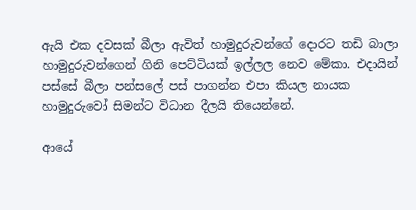ඇයි එක දවසක් බීලා ඇවිත් හාමුදුරුවන්ගේ දොරට තඩි බාලා හාමුදුරුවන්ගෙන් ගිනි පෙට්ටියක් ඉල්ලල නෙව මේකා. එදායින් පස්සේ බීලා පන්සලේ පස් පාගන්න එපා කියල නායක හාමුදුරුවෝ සිමන්ට විධාන දීලයි තියෙන්නේ.

ආයේ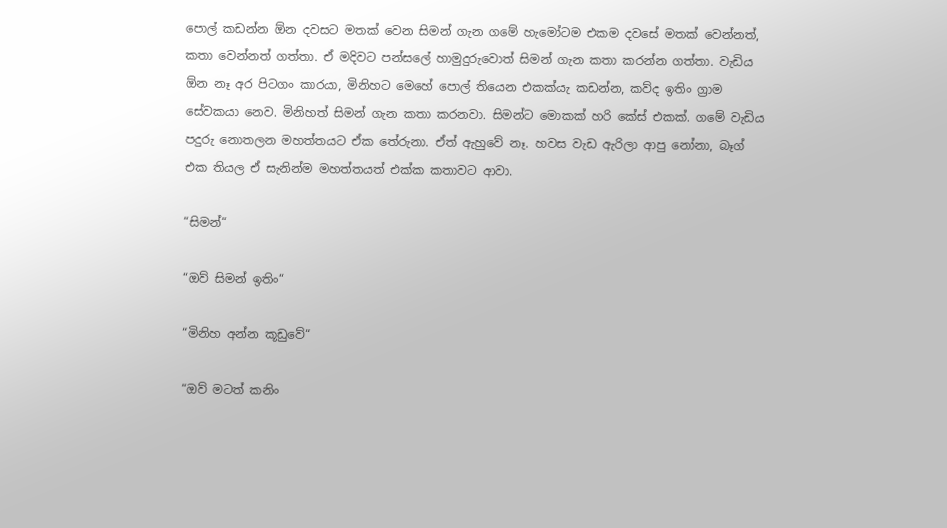පොල් කඩන්න ඕන දවසට මතක් වෙන සිමන් ගැන ගමේ හැමෝටම එකම දවසේ මතක් වෙන්නත්, කතා වෙන්නත් ගත්තා. ඒ මදිවට පන්සලේ හාමුදුරුවොත් සිමන් ගැන කතා කරන්න ගත්තා. වැඩිය ඕන නෑ අර පිටගං කාරයා, මිනිහට මෙහේ පොල් තියෙන එකක්යැ කඩන්න, කව්ද ඉතිං ග්‍රාම සේවකයා නෙව. මිනිහත් සිමන් ගැන කතා කරනවා. සිමන්ට මොකක් හරි කේස් එකක්. ගමේ වැඩිය පදුරු නොතලන මහත්තයට ඒක තේරුනා. ඒත් ඇහුවේ නෑ. හවස වැඩ ඇරිලා ආපු නෝනා, බෑග් එක තියල ඒ සැනින්ම මහත්තයත් එක්ක කතාවට ආවා.

“සිමන්“

“ඔව් සිමන් ඉතිං“

“මිනිහ අන්න කූඩුවේ“

“ඔව් මටත් කනිං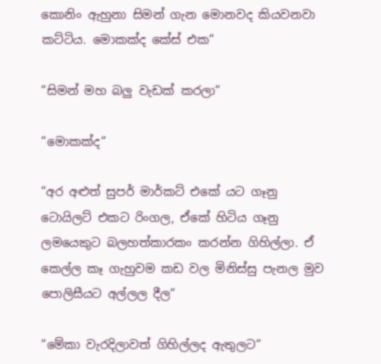කොනිං ඇහුනා සිමන් ගැන මොනවද කියවනවා කට්ටිය. මොකක්ද කේස් එක“

“සිමන් මහ බලු වැඩක් කරලා“

“මොකක්ද“

“අර අළුත් සුපර් මාර්කට් එකේ යට ගෑනු ටොයිලට් එකට රිංගල, ඒකේ හිටිය ගෑනු ලමයෙකුට බලහත්කාරකං කරන්න ගිහිල්ලා. ඒ කෙල්ල කෑ ගැහුවම කඩ වල මිනිස්සු පැනල මුව පොලිසීයට අල්ලල දීල“

“මේකා වැරදිලාවත් ගිහිල්ලද ඇතුලට“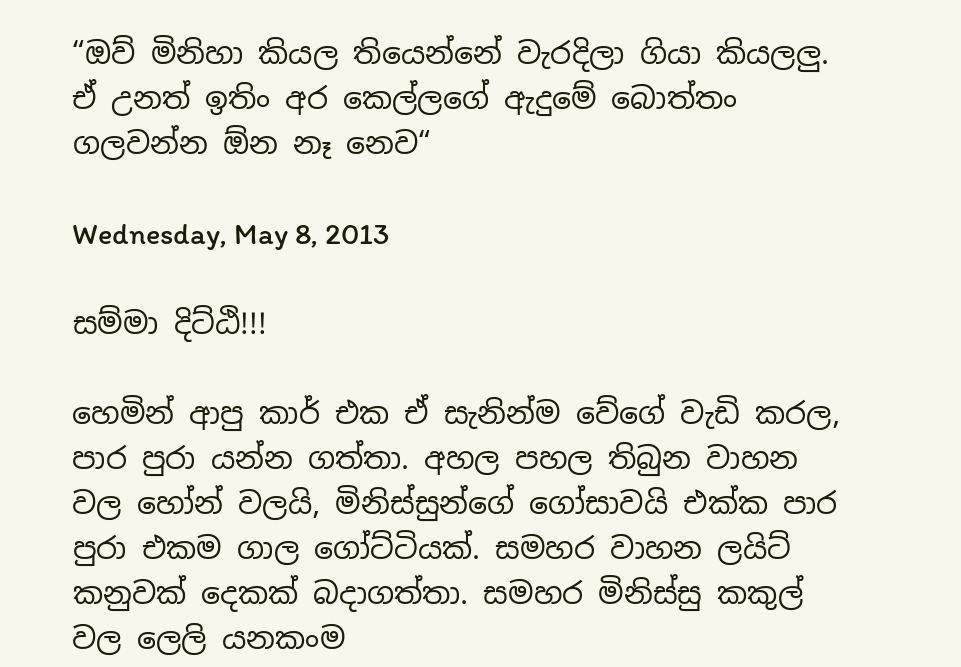“ඔව් මිනිහා කියල තියෙන්නේ වැරදිලා ගියා කියලලු. ඒ උනත් ඉතිං අර කෙල්ලගේ ඇදුමේ බොත්තං ගලවන්න ඕන නෑ නෙව“

Wednesday, May 8, 2013

සම්මා දිට්ඨි!!!

හෙමින් ආපු කාර් එක ඒ සැනින්ම වේගේ වැඩි කරල, පාර පුරා යන්න ගත්තා. අහල පහල තිබුන වාහන වල හෝන් වලයි, මිනිස්සුන්ගේ ගෝසාවයි එක්ක පාර පුරා එකම ගාල ගෝට්ටියක්. සමහර වාහන ලයිට් කනුවක් දෙකක් බදාගත්තා. සමහර මිනිස්සු කකුල් වල ලෙලි යනකංම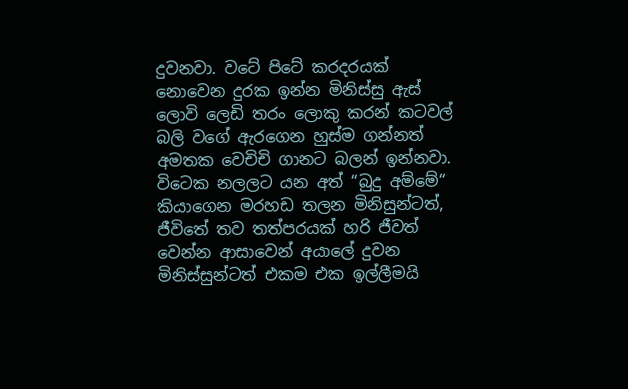දුවනවා. වටේ පිටේ කරදරයක් නොවෙන දුරක ඉන්න මිනිස්සු ඇස් ලොවි ලෙඩි තරං ලොකු කරන් කටවල් බලි වගේ ඇරගෙන හුස්ම ගන්නත් අමතක වෙචිචි ගානට බලන් ඉන්නවා. විටෙක නලලට යන අත් “බුදු අම්මේ“ කියාගෙන මරහඩ තලන මිනිසුන්ටත්, ජීවිතේ තව තත්පරයක් හරි ජීවත් වෙන්න ආසාවෙන් අයාලේ දුවන මිනිස්සුන්ටත් එකම එක ඉල්ලීමයි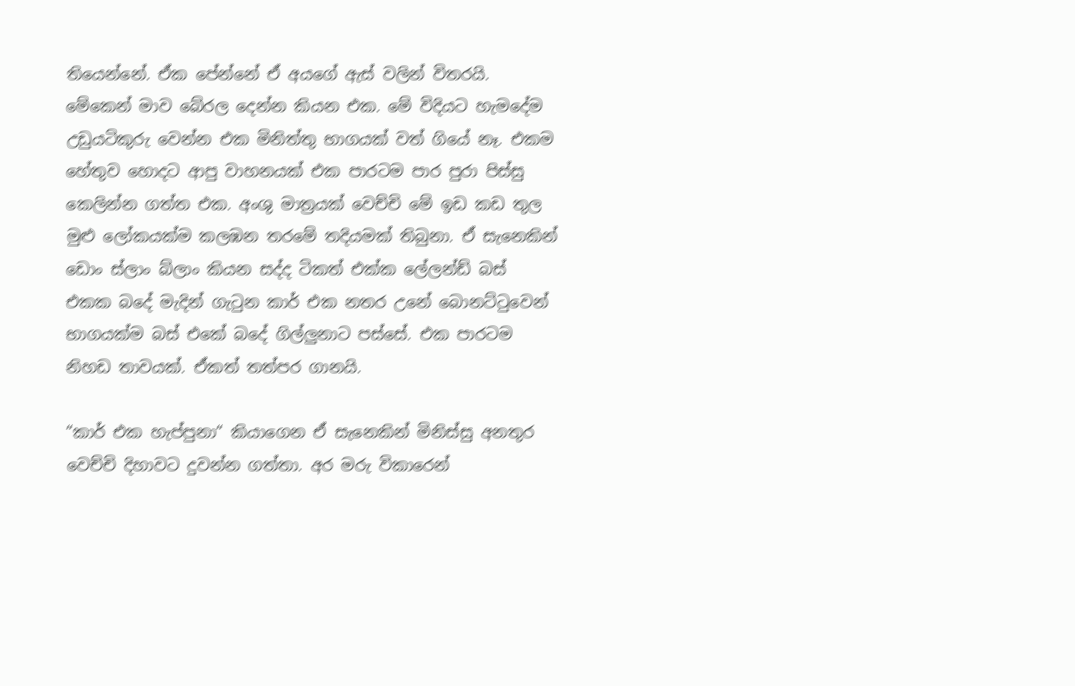තියෙන්නේ. ඒක පේන්නේ ඒ අයගේ ඇස් වලින් විතරයි. මේකෙන් මාව බේරල දෙන්න කියන එක. මේ විදියට හැමදේම උඩුයටිකුරු වෙන්න එක මිනිත්තු භාගයක් වත් ගියේ නෑ. එකම හේතුව හොදට ආපු වාහනයක් එක පාරටම පාර පුරා පිස්සු කෙලින්න ගත්ත එක. අංශු මාත්‍රයක් වෙච්චි මේ ඉඩ කඩ තුල මුළු ලෝකයක්ම කලඹන තරමේ තදියමක් තිබුනා. ඒ සැනෙකින් ඩොං ස්ලාං බ්ලාං කියන සද්ද ටිකත් එක්ක ලේලන්ඩ් බස් එකක බදේ මැදින් ගැටුන කාර් එක නතර උනේ බොනට්ටුවෙන් භාගයක්ම බස් එකේ බදේ ගිල්ලුනාට පස්සේ. එක පාරටම නිහඩ තාවයක්. ඒකත් තත්පර ගානයි.

“කාර් එක හැප්පුනා“ කියාගෙන ඒ සැනෙකින් මිනිස්සු අනතුර වෙච්චි දිහාවට දුවන්න ගත්තා. අර මරු විකාරෙන්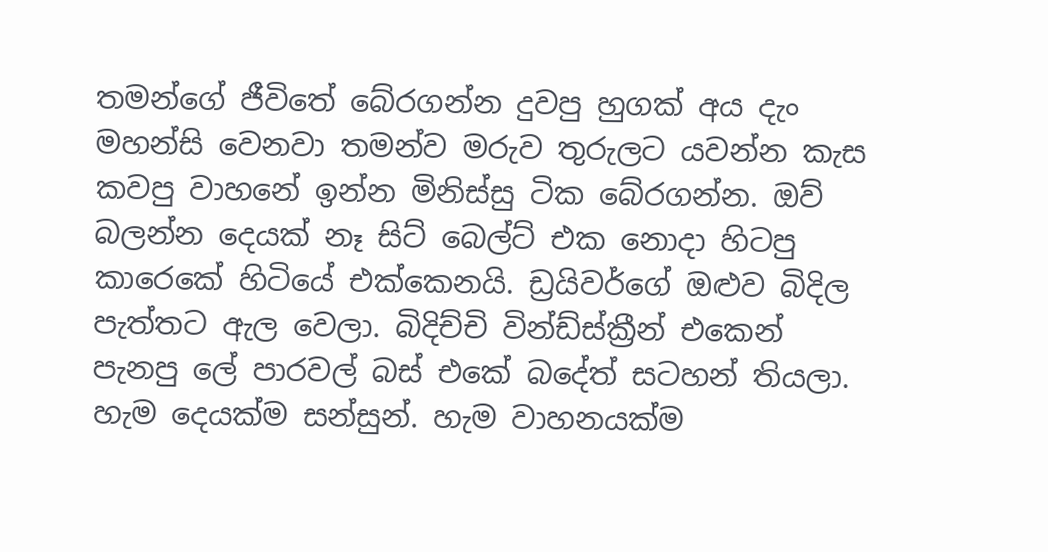තමන්ගේ ජීවිතේ බේරගන්න දුවපු හුගක් අය දැං මහන්සි වෙනවා තමන්ව මරුව තුරුලට යවන්න කැස කවපු වාහනේ ඉන්න මිනිස්සු ටික බේරගන්න. ඔව් බලන්න දෙයක් නෑ සිට් බෙල්ට් එක නොදා හිටපු කාරෙකේ හිටියේ එක්කෙනයි. ඩ්‍රයිවර්ගේ ඔළුව බිදිල පැත්තට ඇල වෙලා. බිදිච්චි වින්ඩ්ස්ක්‍රීන් එකෙන් පැනපු ලේ පාරවල් බස් එකේ බදේත් සටහන් තියලා. හැම දෙයක්ම සන්සුන්. හැම වාහනයක්ම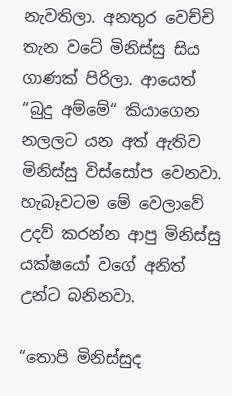නැවතිලා. අනතුර වෙච්චි තැන වටේ මිනිස්සු සිය ගාණක් පිරිලා. ආයෙත් “බුදු අම්මේ“ කියාගෙන නලලට යන අත් ඇතිව මිනිස්සු විස්සෝප වෙනවා. හැබෑවටම මේ වෙලාවේ උදව් කරන්න ආපු මිනිස්සු යක්ෂයෝ වගේ අනිත් උන්ට බනිනවා.

“තොපි මිනිස්සුද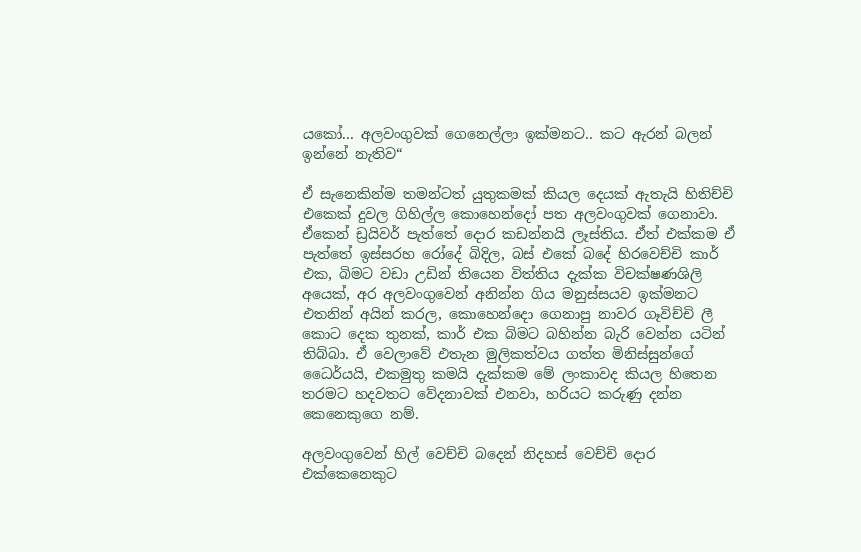යකෝ... අලවංගුවක් ගෙනෙල්ලා ඉක්මනට.. කට ඇරන් බලන් ඉන්නේ නැතිව“

ඒ සැනෙකින්ම තමන්ටත් යුතුකමක් කියල දෙයක් ඇතැයි හිතිච්චි එකෙක් දුවල ගිහිල්ල කොහෙන්දෝ පත අලවංගුවක් ගෙනාවා. ඒකෙන් ඩ්‍රයිවර් පැත්තේ දොර කඩන්නයි ලෑස්තිය. ඒත් එක්කම ඒ පැත්තේ ඉස්සරහ රෝදේ බිදිල, බස් එකේ බදේ හිරවෙච්චි කාර් එක, බිමට වඩා උඩින් තියෙන විත්තිය දැක්ක විචක්ෂණශිලි අයෙක්, අර අලවංගුවෙන් අනින්න ගිය මනුස්සයව ඉක්මනට එතනින් අයින් කරල, කොහෙන්දො ගෙනාපු නාවර ගෑවිච්චි ලී කොට දෙක තුනක්, කාර් එක බිමට බහින්න බැරි වෙන්න යටින් තිබ්බා. ඒ වෙලාවේ එතැන මුලිකත්වය ගත්ත මිනිස්සුන්ගේ ධෛර්යයි, එකමුතු කමයි දැක්කම මේ ලංකාවද කියල හිතෙන තරමට හදවතට වේදනාවක් එනවා, හරියට කරුණු දන්න කෙනෙකුගෙ නම්.

අලවංගුවෙන් හිල් වෙච්චි බදෙන් නිදහස් වෙච්චි දොර එක්කෙනෙකුට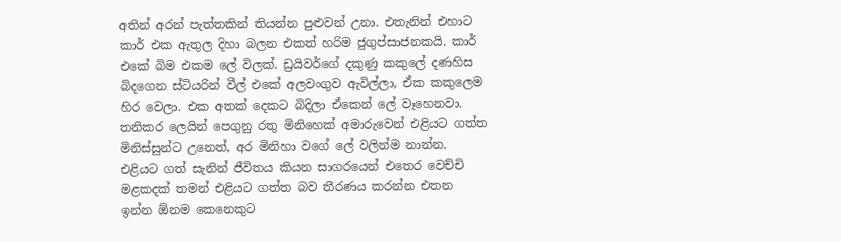අතින් අරන් පැත්තකින් තියන්න පුළුවන් උනා. එතැනින් එහාට කාර් එක ඇතුල දිහා බලන එකත් හරිම ජුගුප්සාජනකයි. කාර් එකේ බිම එකම ලේ විලක්. ඩ්‍රයිවර්ගේ දකුණු කකුලේ දණහිස බිදගෙන ස්ටියරින් වීල් එකේ අලවංගුව ඇවිල්ලා, ඒක කකුලෙම හිර වෙලා. එක අතක් දෙකට බිදිලා ඒකෙන් ලේ වෑහෙනවා. තනිකර ලෙයින් පෙගුනු රතු මිනිහෙක් අමාරුවෙන් එළියට ගත්ත මිනිස්සුන්ට උනෙත්, අර මිනිහා වගේ ලේ වලින්ම නාන්න. එළියට ගත් සැනින් ජීවිතය කියන සාගරයෙන් එතෙර වෙච්චි මළකදක් තමන් එළියට ගත්ත බව තීරණය කරන්න එතන ඉන්න ඕනම කෙනෙකුට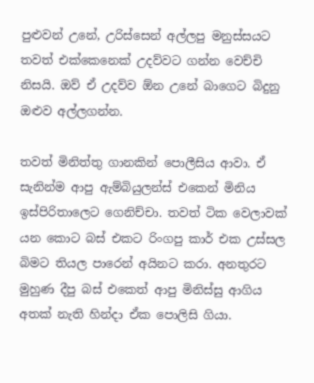පුළුවන් උනේ, උරිස්සෙන් අල්ලපු මනුස්සයට තවත් එක්කෙනෙක් උදව්වට ගන්න වෙච්චි නිසයි. ඔව් ඒ උදව්ව ඕන උනේ බාගෙට බිදුනු ඔළුව අල්ලගන්න.

තවත් මිනිත්තු ගානකින් පොලීසිය ආවා. ඒ සැනින්ම ආපු ඇම්බියුලන්ස් එකෙන් මිනිය ඉස්පිරිතාලෙට ගෙනිච්චා. තවත් ටික වෙලාවක් යන කොට බස් එකට රිංගපු කාර් එක උස්සල බිමට තියල පාරෙන් අයිනට කරා. අනතුරට මුහුණ දීපු බස් එකෙත් ආපු මිනිස්සු ආගිය අතක් නැති හින්දා ඒක පොලිසි ගියා.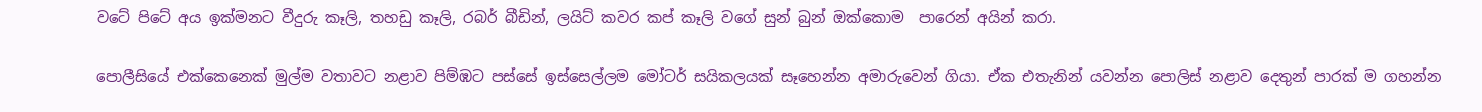වටේ පිටේ අය ඉක්මනට වීදුරු කෑලි, තහඩු කෑලි, රබර් බීඩින්, ලයිට් කවර කප් කෑලි වගේ සුන් බුන් ඔක්කොම  පාරෙන් අයින් කරා.

පොලීසියේ එක්කෙනෙක් මුල්ම වතාවට නළාව පිම්ඹට පස්සේ ඉස්සෙල්ලම මෝටර් සයිකලයක් සෑහෙන්න අමාරුවෙන් ගියා. ඒක එතැනින් යවන්න පොලිස් නළාව දෙතුන් පාරක් ම ගහන්න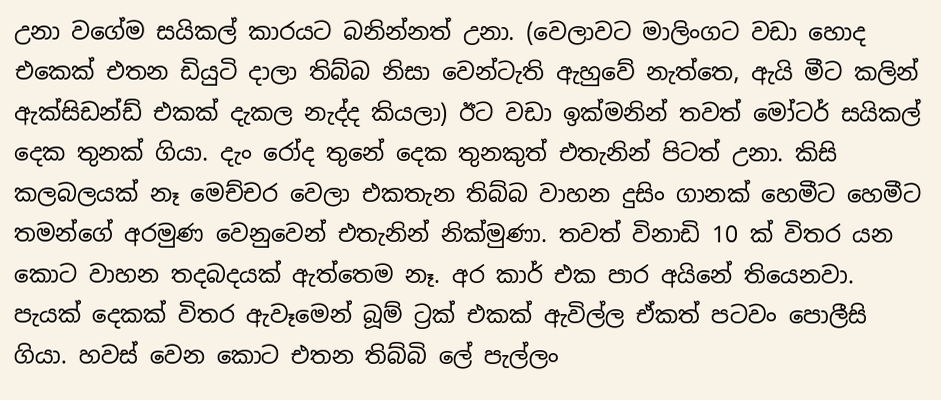උනා වගේම සයිකල් කාරයට බනින්නත් උනා. (වෙලාවට මාලිංගට වඩා හොද එකෙක් එතන ඩියුටි දාලා තිබ්බ නිසා වෙන්ටැති ඇහුවේ නැත්තෙ, ඇයි මීට කලින් ඇක්සිඩන්ඩ් එකක් දැකල නැද්ද කියලා) ඊට වඩා ඉක්මනින් තවත් මෝටර් සයිකල් දෙක තුනක් ගියා. දැං රෝද තුනේ දෙක තුනකුත් එතැනින් පිටත් උනා. කිසි කලබලයක් නෑ මෙච්චර වෙලා එකතැන තිබ්බ වාහන දුසිං ගානක් හෙමීට හෙමීට තමන්ගේ අරමුණ වෙනුවෙන් එතැනින් නික්මුණා. තවත් විනාඩි 10 ක් විතර යන කොට වාහන තදබදයක් ඇත්තෙම නෑ. අර කාර් එක පාර අයිනේ තියෙනවා. පැයක් දෙකක් විතර ඇවෑමෙන් බූම් ට්‍රක් එකක් ඇවිල්ල ඒකත් පටවං පොලීසි ගියා. හවස් වෙන කොට එතන තිබ්බි ලේ පැල්ලං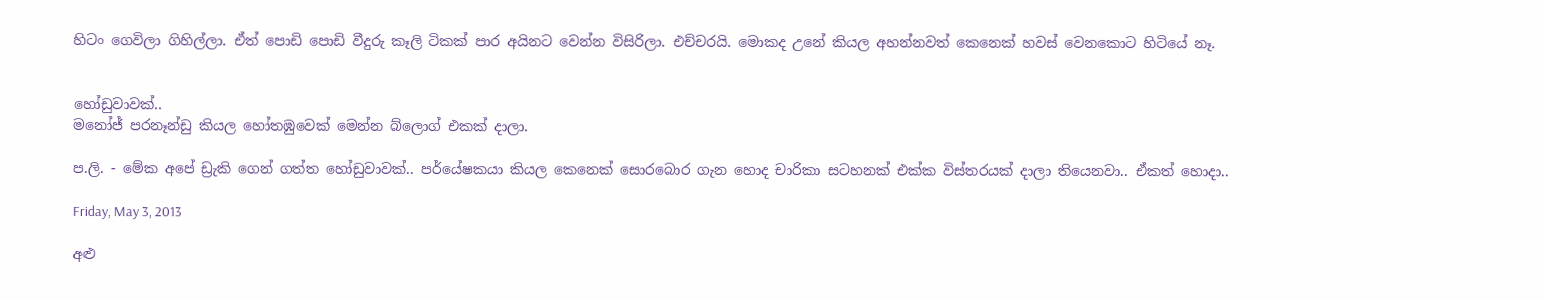හිටං ගෙවිලා ගිහිල්ලා. ඒත් පොඩි පොඩි වීදුරු කෑලි ටිකක් පාර අයිනට වෙන්න විසිරිලා. එච්චරයි. මොකද උනේ කියල අහන්නවත් කෙනෙක් හවස් වෙනකොට හිටියේ නෑ.


හෝඩුවාවක්..
මනෝජ් පරනෑන්ඩු කියල හෝතඹුවෙක් මෙන්න බ්ලොග් එකක් දාලා.

ප.ලි. - මේක අපේ ඩ්‍රැකි ගෙන් ගත්ත හෝඩුවාවක්.. පර්යේෂකයා කියල කෙනෙක් සොරබොර ගැන හොද චාරිකා සටහනක් එක්ක විස්තරයක් දාලා තියෙනවා.. ඒකත් හොදා..

Friday, May 3, 2013

අළු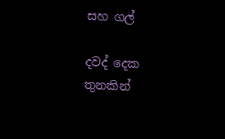සහ ගල්

දවද් දෙක තුනකින්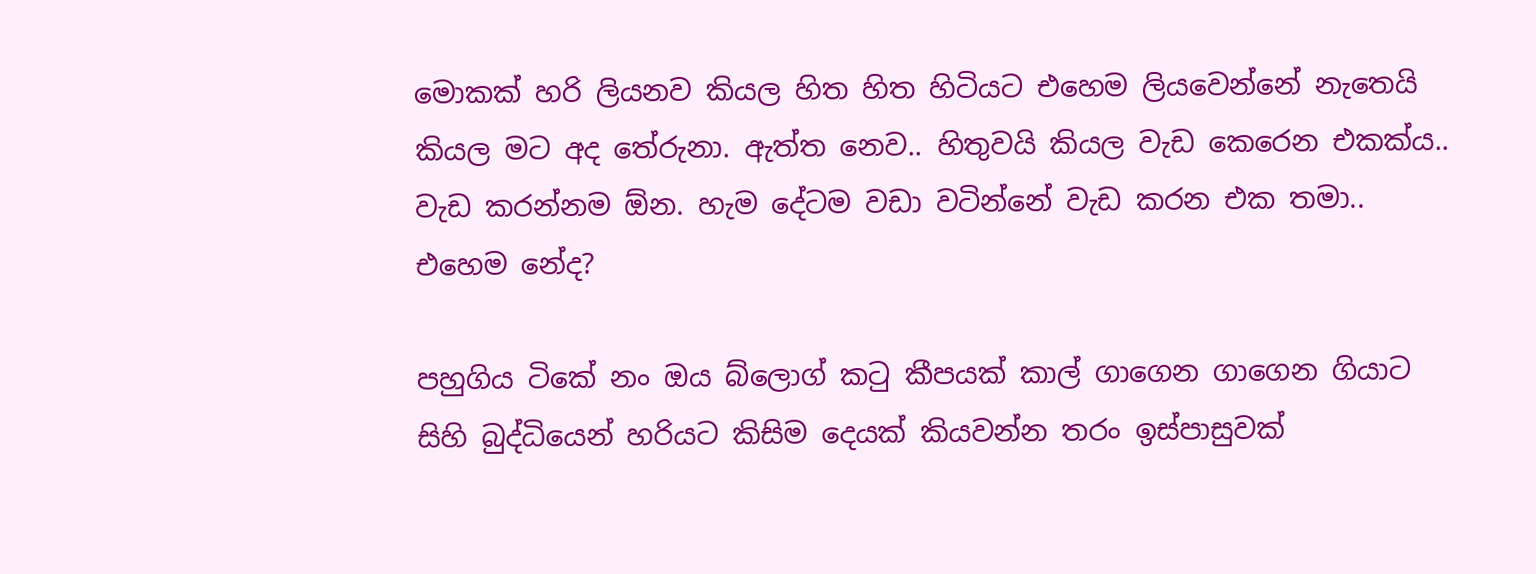මොකක් හරි ලියනව කියල හිත හිත හිටියට එහෙම ලියවෙන්නේ නැතෙයි කියල මට අද තේරුනා. ඇත්ත නෙව.. හිතුවයි කියල වැඩ කෙරෙන එකක්ය.. වැඩ කරන්නම ඕන. හැම දේටම වඩා වටින්නේ වැඩ කරන එක තමා.. එහෙම නේද?

පහුගිය ටිකේ නං ඔය බ්ලොග් කටු කීපයක් කාල් ගාගෙන ගාගෙන ගියාට සිහි බුද්ධියෙන් හරියට කිසිම දෙයක් කියවන්න තරං ඉස්පාසුවක්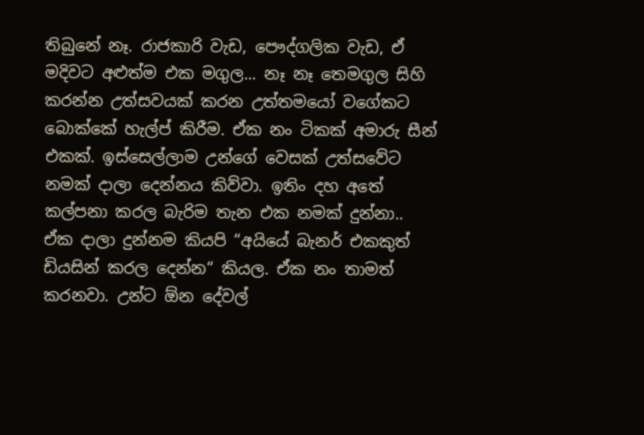තිබුනේ නෑ. රාජකාරි වැඩ, පෞද්ගලික වැඩ, ඒ මදිවට අළුත්ම එක මගුල... නෑ නෑ තෙමගුල සිහි කරන්න උත්සවයක් කරන උත්තමයෝ වගේකට බොක්කේ හැල්ප් කිරීම. ඒක නං ටිකක් අමාරු සීන් එකක්. ඉස්සෙල්ලාම උන්ගේ වෙසක් උත්සවේට නමක් දාලා දෙන්නය කිව්වා. ඉතිං දහ අතේ කල්පනා කරල බැරිම තැන එක නමක් දුන්නා.. ඒක දාලා දුන්නම කියපි “අයියේ බැනර් එකකුත් ඩියසින් කරල දෙන්න“ කියල. ඒක නං තාමත් කරනවා. උන්ට ඕන දේවල්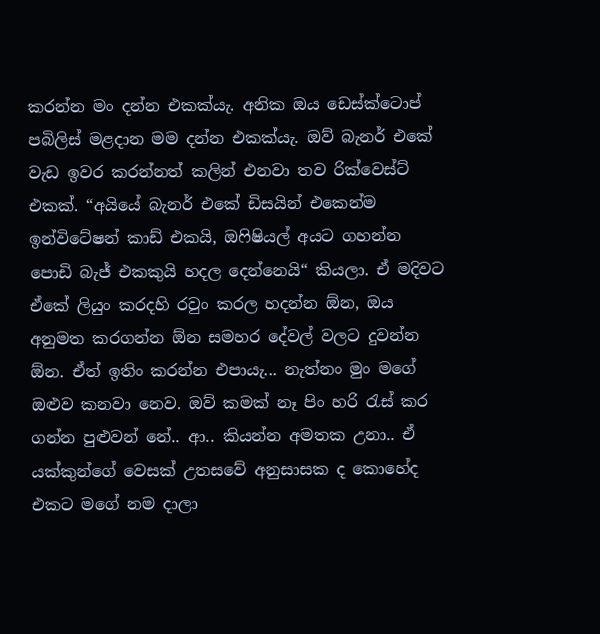කරන්න මං දන්න එකක්යැ. අනික ඔය ඩෙස්ක්ටොප් පබිලිස් මළදාන මම දන්න එකක්යැ. ඔව් බැනර් එකේ වැඩ ඉවර කරන්නත් කලින් එනවා තව රික්වෙස්ට් එකක්. “අයියේ බැනර් එකේ ඩිසයින් එකෙන්ම ඉන්විටේෂන් කාඩ් එකයි, ඔෆිෂියල් අයට ගහන්න පොඩි බැජ් එකකුයි හදල දෙන්නෙයි“ කියලා. ඒ මදිවට ඒකේ ලියුං කරදහි රවුං කරල හදන්න ඕන, ඔය අනුමත කරගන්න ඕන සමහර දේවල් වලට දුවන්න ඕන. ඒත් ඉතිං කරන්න එපායැ... නැත්නං මුං මගේ ඔළුව කනවා නෙව. ඔව් කමක් නෑ පිං හරි රැස් කර ගන්න පුළුවන් නේ.. ආ.. කියන්න අමතක උනා.. ඒ යක්කුන්ගේ වෙසක් උතසවේ අනුසාසක ද කොහේද එකට මගේ නම දාලා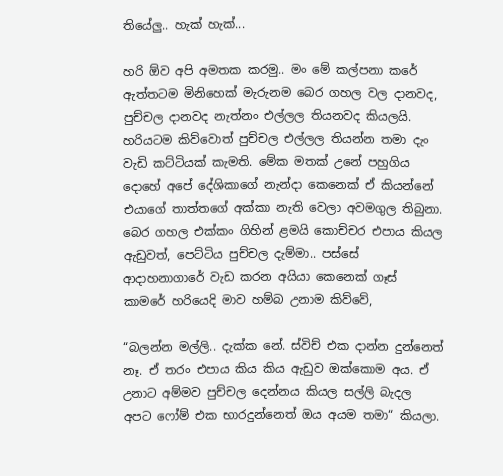තියේලු.. හැක් හැක්...

හරි ඕව අපි අමතක කරමු.. මං මේ කල්පනා කරේ ඇත්තටම මිනිහෙක් මැරුනම බෙර ගහල වල දානවද, පුච්චල දානවද නැත්නං එල්ලල තියනවද කියලයි. හරියටම කිව්වොත් පුච්චල එල්ලල තියන්න තමා දැං වැඩි කට්ටියක් කැමති. මේක මතක් උනේ පහුගිය දොහේ අපේ දේශිකාගේ නැන්දා කෙනෙක් ඒ කියන්නේ එයාගේ තාත්තගේ අක්කා නැති වෙලා අවමගුල තිබුනා. බෙර ගහල එක්කං ගිහින් ළමයි කොච්චර එපාය කියල ඇඩුවත්, පෙට්ටිය පුච්චල දැම්මා.. පස්සේ ආදාහනාගාරේ වැඩ කරන අයියා කෙනෙක් ගෑස් කාමරේ හරියෙදි මාව හම්බ උනාම කිව්වේ,

“බලන්න මල්ලි.. දැක්ක නේ. ස්විච් එක දාන්න දුන්නෙත් නෑ. ඒ තරං එපාය කිය කිය ඇඩුව ඔක්කොම අය. ඒ උනාට අම්මව පුච්චල දෙන්නය කියල සල්ලි බැදල අපට ෆෝම් එක භාරදුන්නෙත් ඔය අයම තමා“ කියලා.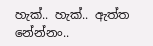හැක්.. හැක්.. ඇත්ත නේන්නං..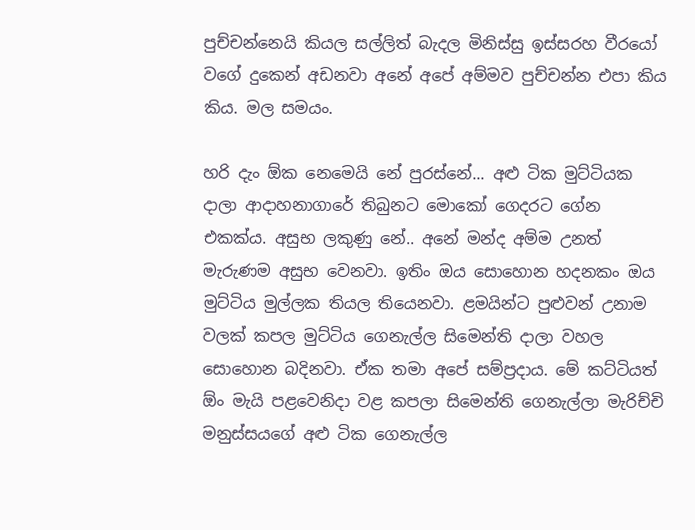පුච්චන්නෙයි කියල සල්ලිත් බැදල මිනිස්සු ඉස්සරහ වීරයෝ වගේ දුකෙන් අඩනවා අනේ අපේ අම්මව පුච්චන්න එපා කිය කිය. මල සමයං.

හරි දැං ඕක නෙමෙයි නේ පුරස්නේ... අළු ටික මුට්ටියක දාලා ආදාහනාගාරේ තිබුනට මොකෝ ගෙදරට ගේන එකක්ය. අසුභ ලකුණු නේ.. අනේ මන්ද අම්ම උනත් මැරුණම අසුභ වෙනවා. ඉතිං ඔය සොහොන හදනකං ඔය මුට්ටිය මුල්ලක තියල තියෙනවා. ළමයින්ට පුළුවන් උනාම වලක් කපල මුට්ටිය ගෙනැල්ල සිමෙන්ති දාලා වහල සොහොන බදිනවා. ඒක තමා අපේ සම්ප්‍රදාය. මේ කට්ටියත් ඕං මැයි පළවෙනිදා වළ කපලා සිමෙන්ති ගෙනැල්ලා මැරිච්චි මනුස්සයගේ අළු ටික ගෙනැල්ල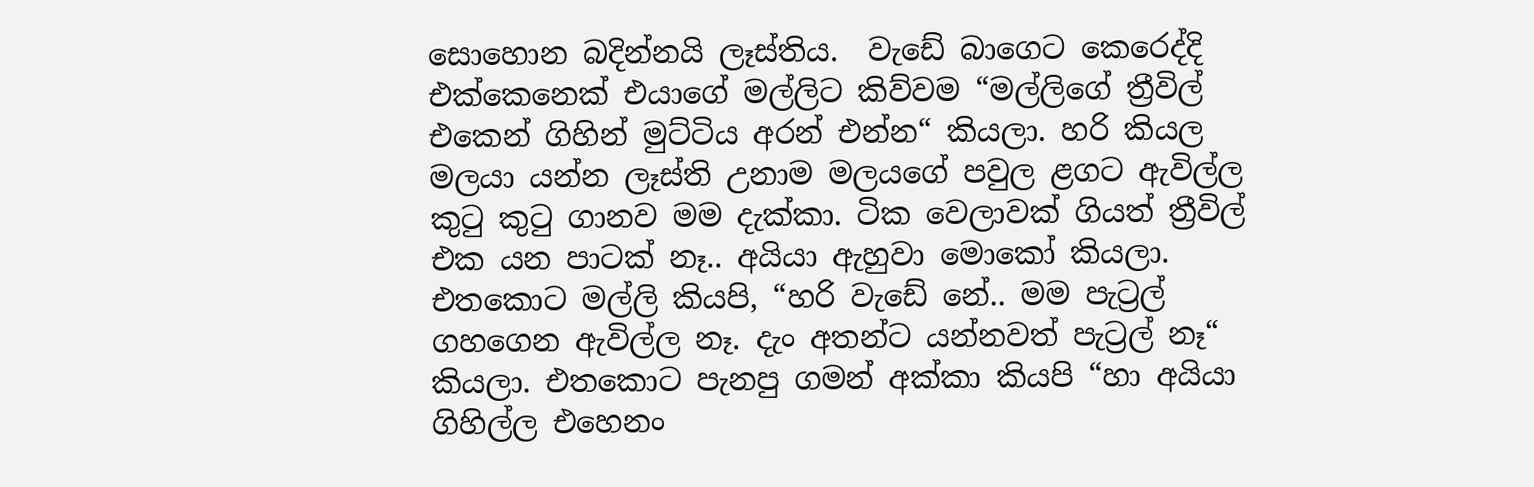සොහොන බදින්නයි ලෑස්තිය.  වැඩේ බාගෙට කෙරෙද්දි එක්කෙනෙක් එයාගේ මල්ලිට කිව්වම “මල්ලිගේ ත්‍රීවිල් එකෙන් ගිහින් මුට්ටිය අරන් එන්න“ කියලා. හරි කියල මලයා යන්න ලෑස්ති උනාම මලයගේ පවුල ළගට ඇවිල්ල කුටු කුටු ගානව මම දැක්කා. ටික වෙලාවක් ගියත් ත්‍රීවිල් එක යන පාටක් නෑ.. අයියා ඇහුවා මොකෝ කියලා. එතකොට මල්ලි කියපි, “හරි වැඩේ නේ.. මම පැට්‍රල් ගහගෙන ඇවිල්ල නෑ. දැං අතන්ට යන්නවත් පැට්‍රල් නෑ“ කියලා. එතකොට පැනපු ගමන් අක්කා කියපි “හා අයියා ගිහිල්ල එහෙනං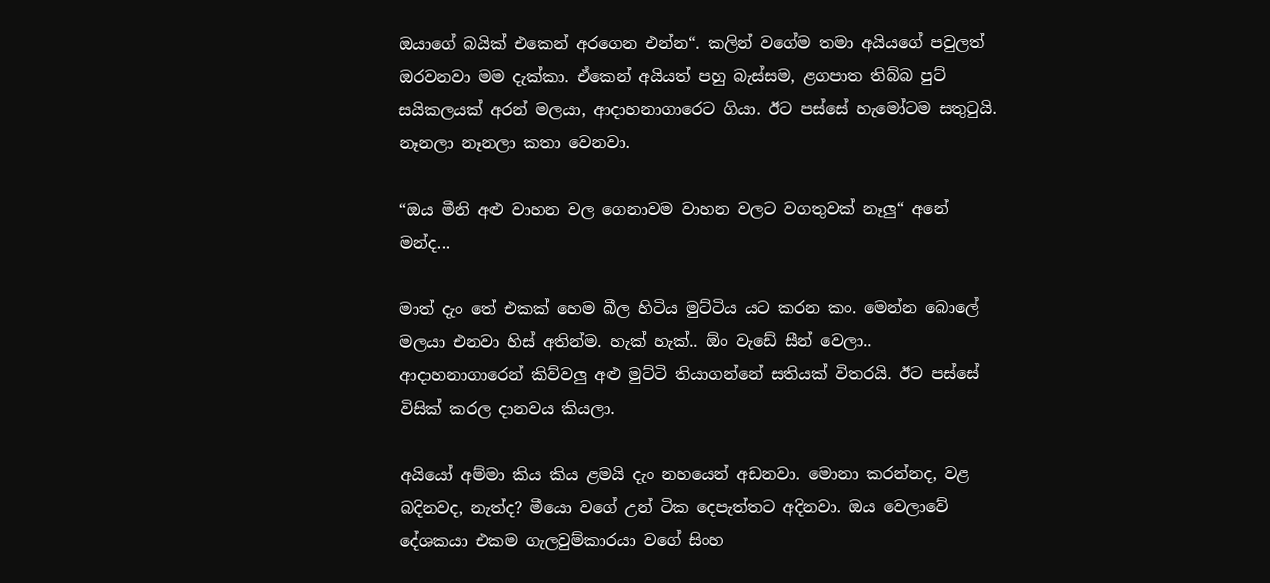ඔයාගේ බයික් එකෙන් අරගෙන එන්න“. කලින් වගේම තමා අයියගේ පවුලත් ඔරවනවා මම දැක්කා. ඒකෙන් අයියත් පහු බැස්සම, ළගපාත තිබ්බ පුට් සයිකලයක් අරන් මලයා, ආදාහනාගාරෙට ගියා. ඊට පස්සේ හැමෝටම සතුටුයි. නෑනලා නෑනලා කතා වෙනවා.

“ඔය මීනි අළු වාහන වල ගෙනාවම වාහන වලට වගතුවක් නෑලු“ අනේ මන්ද...

මාත් දැං තේ එකක් හෙම බීල හිටිය මුට්ටිය යට කරන කං. මෙන්න බොලේ මලයා එනවා හිස් අතින්ම. හැක් හැක්.. ඕං වැඩේ සීන් වෙලා.. ආදාහනාගාරෙන් කිව්වලු අළු මුට්ටි තියාගන්නේ සතියක් විතරයි. ඊට පස්සේ විසික් කරල දානවය කියලා.

අයියෝ අම්මා කිය කිය ළමයි දැං නහයෙන් අඩනවා. මොනා කරන්නද, වළ බදිනවද, නැත්ද? මීයො වගේ උන් ටික දෙපැත්තට අදිනවා. ඔය වෙලාවේ දේශකයා එකම ගැලවුම්කාරයා වගේ සිංහ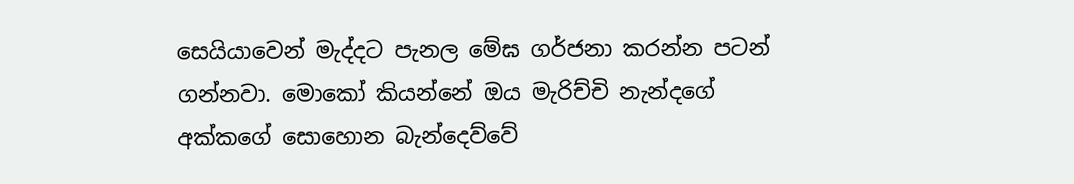සෙයියාවෙන් මැද්දට පැනල මේඝ ගර්ජනා කරන්න පටන් ගන්නවා. මොකෝ කියන්නේ ඔය මැරිච්චි නැන්දගේ අක්කගේ සොහොන බැන්දෙව්වේ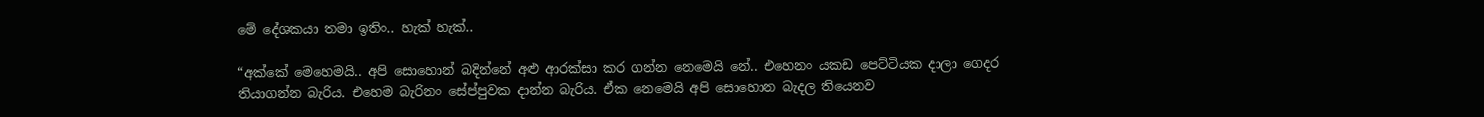මේ දේශකයා තමා ඉතිං.. හැක් හැක්..

“අක්කේ මෙහෙමයි.. අපි සොහොන් බදින්නේ අළු ආරක්සා කර ගන්න නෙමෙයි නේ.. එහෙනං යකඩ පෙට්ටියක දාලා ගෙදර තියාගන්න බැරිය. එහෙම බැරිනං සේප්පුවක දාන්න බැරිය. ඒක නෙමෙයි අපි සොහොන බැදල තියෙනව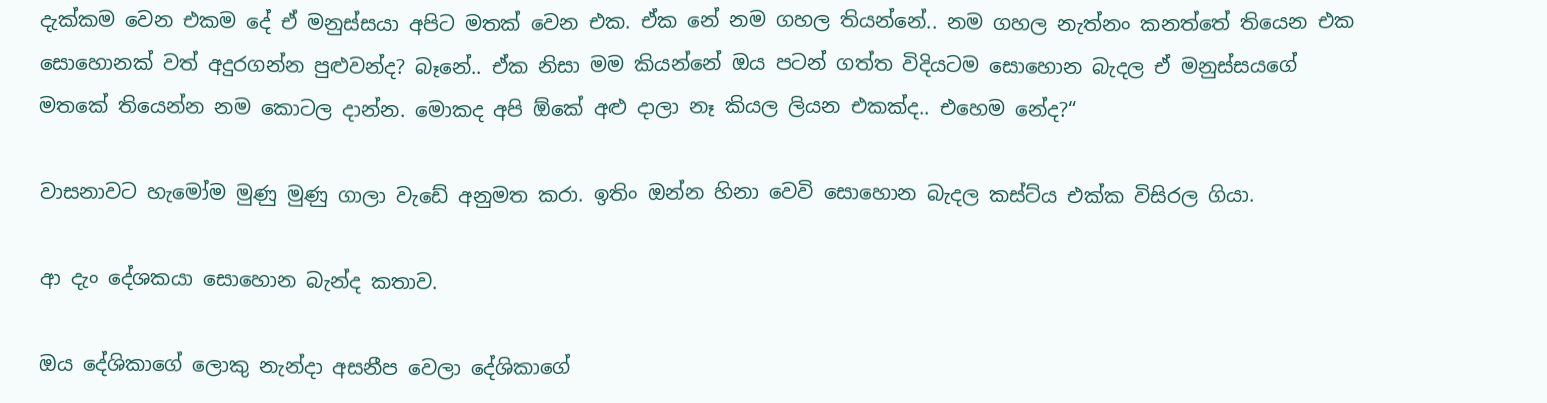දැක්කම වෙන එකම දේ ඒ මනුස්සයා අපිට මතක් වෙන එක. ඒක නේ නම ගහල තියන්නේ.. නම ගහල නැත්නං කනත්තේ තියෙන එක සොහොනක් වත් අදුරගන්න පුළුවන්ද? බෑනේ.. ඒක නිසා මම කියන්නේ ඔය පටන් ගත්ත විදියටම සොහොන බැදල ඒ මනුස්සයගේ මතකේ තියෙන්න නම කොටල දාන්න. මොකද අපි ඕකේ අළු දාලා නෑ කියල ලියන එකක්ද.. එහෙම නේද?“

වාසනාවට හැමෝම මුණු මුණු ගාලා වැඩේ අනුමත කරා. ඉතිං ඔන්න හිනා වෙවි සොහොන බැදල කස්ට්ය එක්ක විසිරල ගියා.

ආ දැං දේශකයා සොහොන බැන්ද කතාව.

ඔය දේශිකාගේ ලොකු නැන්දා අසනීප වෙලා දේශිකාගේ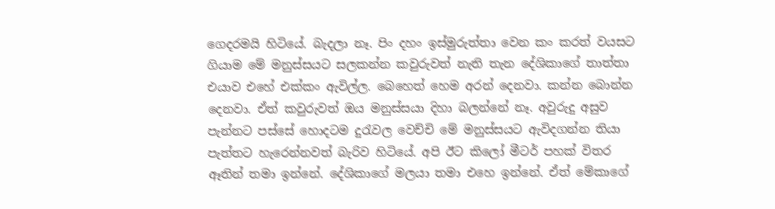ගෙදරමයි හිටියේ. බැදලා නෑ. පිං දහං ඉස්මුරුත්තා වෙන කං කරත් වයසට ගියාම මේ මනුස්සයට සලකන්න කවුරුවත් නැති තැන දේශිකාගේ තාත්තා එයාව එහේ එක්කං ඇවිල්ල. බෙහෙත් හෙම අරන් දෙනවා. කන්න බොන්න දෙනවා. ඒත් කවුරුවත් ඔය මනුස්සයා දිහා බලන්නේ නෑ. අවුරුදු අසුව පැන්නට පස්සේ හොදටම දුරැවල වෙච්චි මේ මනුස්සයට ඇවිදගන්න තියා පැත්තට හැරෙන්නවත් බැරිව හිටියේ. අපි ඊට කිලෝ මීටර් පහක් විතර ඈතින් තමා ඉන්නේ. දේශිකාගේ මලයා තමා එහෙ ඉන්නේ. ඒත් මේකාගේ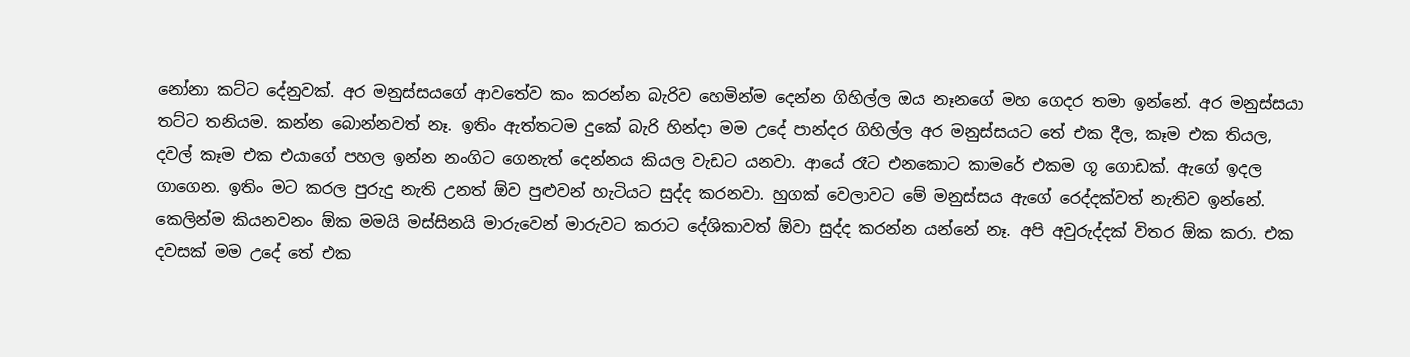නෝනා කට්ට දේනුවක්. අර මනුස්සයගේ ආවතේව කං කරන්න බැරිව හෙමින්ම දෙන්න ගිහිල්ල ඔය නෑනගේ මහ ගෙදර තමා ඉන්නේ. අර මනුස්සයා තට්ට තනියම. කන්න බොන්නවත් නෑ. ඉතිං ඇත්තටම දුකේ බැරි හින්දා මම උදේ පාන්දර ගිහිල්ල අර මනුස්සයට තේ එක දීල, කෑම එක තියල, දවල් කෑම එක එයාගේ පහල ඉන්න නංගිට ගෙනැත් දෙන්නය කියල වැඩට යනවා. ආයේ රෑට එනකොට කාමරේ එකම ගූ ගොඩක්. ඇගේ ඉදල ගාගෙන. ඉතිං මට කරල පුරුදු නැති උනත් ඕව පුළුවන් හැටියට සුද්ද කරනවා. හුගක් වෙලාවට මේ මනුස්සය ඇගේ රෙද්දක්වත් නැතිව ඉන්නේ. කෙලින්ම කියනවනං ඕක මමයි මස්සිනයි මාරුවෙන් මාරුවට කරාට දේශිකාවත් ඕවා සුද්ද කරන්න යන්නේ නෑ. අපි අවුරුද්දක් විතර ඕක කරා. එක දවසක් මම උදේ තේ එක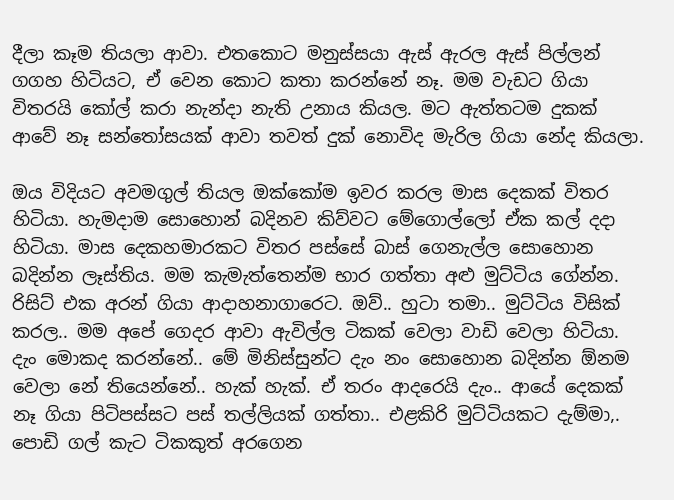දීලා කෑම තියලා ආවා. එතකොට මනුස්සයා ඇස් ඇරල ඇස් පිල්ලන් ගගහ හිටියට, ඒ වෙන කොට කතා කරන්නේ නෑ. මම වැඩට ගියා විතරයි කෝල් කරා නැන්දා නැති උනාය කියල. මට ඇත්තටම දුකක් ආවේ නෑ සන්තෝසයක් ආවා තවත් දුක් නොවිද මැරිල ගියා නේද කියලා.

ඔය විදියට අවමගුල් තියල ඔක්කෝම ඉවර කරල මාස දෙකක් විතර හිටියා. හැමදාම සොහොන් බදිනව කිව්වට මේගොල්ලෝ ඒක කල් දදා හිටියා. මාස දෙකහමාරකට විතර පස්සේ බාස් ගෙනැල්ල සොහොන බදින්න ලෑස්තිය. මම කැමැත්තෙන්ම භාර ගත්තා අළු මුට්ටිය ගේන්න. රිසිට් එක අරන් ගියා ආදාහනාගාරෙට. ඔව්.. හුටා තමා.. මුට්ටිය විසික් කරල.. මම අපේ ගෙදර ආවා ඇවිල්ල ටිකක් වෙලා වාඩි වෙලා හිටියා. දැං මොකද කරන්නේ.. මේ මිනිස්සුන්ට දැං නං සොහොන බදින්න ඕනම වෙලා නේ තියෙන්නේ.. හැක් හැක්. ඒ තරං ආදරෙයි දැං.. ආයේ දෙකක් නෑ ගියා පිටිපස්සට පස් තල්ලියක් ගත්තා.. එළකිරි මුට්ටියකට දැම්මා,. පොඩි ගල් කැට ටිකකුත් අරගෙන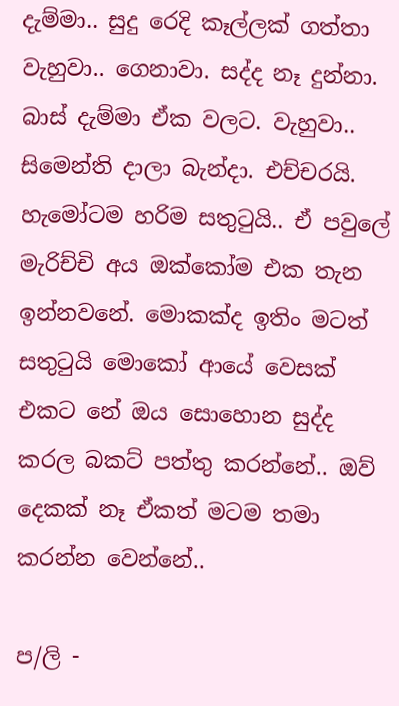දැම්මා.. සුදු රෙදි කෑල්ලක් ගත්තා වැහුවා.. ගෙනාවා. සද්ද නෑ දුන්නා. බාස් දැම්මා ඒක වලට. වැහුවා.. සිමෙන්ති දාලා බැන්දා. එච්චරයි. හැමෝටම හරිම සතුටුයි.. ඒ පවුලේ මැරිච්චි අය ඔක්කෝම එක තැන ඉන්නවනේ. මොකක්ද ඉතිං මටත් සතුටුයි මොකෝ ආයේ වෙසක් එකට නේ ඔය සොහොන සුද්ද කරල බකට් පත්තු කරන්නේ.. ඔව් දෙකක් නෑ ඒකත් මටම තමා කරන්න වෙන්නේ..

ප/ලි -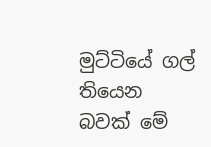මුට්ටියේ ගල් තියෙන බවක් මේ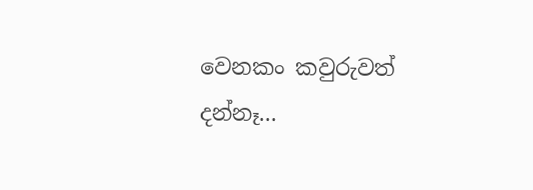වෙනකං කවුරුවත් දන්නෑ...